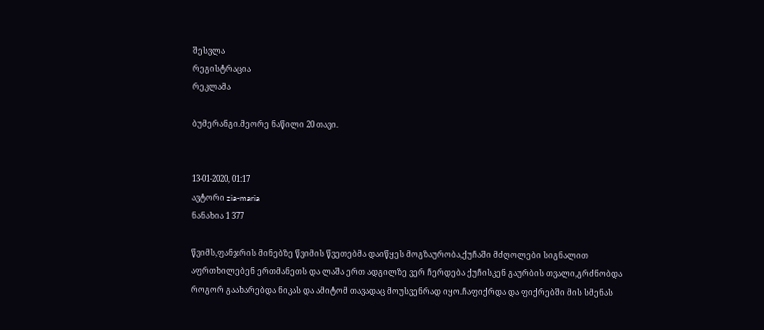შესვლა
რეგისტრაცია
რეკლამა

ბუმერანგი.მეორე ნაწილი 20 თავი.


13-01-2020, 01:17
ავტორი zia-maria
ნანახია 1 377

წვიმს,ფანჯრის მინებზე წვიმის წვეთებმა დაიწყეს მოგზაურობა,ქუჩაში მძღოლები სიგნალით აფრთხილებენ ერთმანეთს და ლაშა ერთ ადგილზე ვერ ჩერდება ქუჩისკენ გაურბის თვალი,გრძნობდა როგორ გაახარებდა ნიკას და ამიტომ თავადაც მოუსვენრად იყო.ჩაფიქრდა და ფიქრებში მის სმენას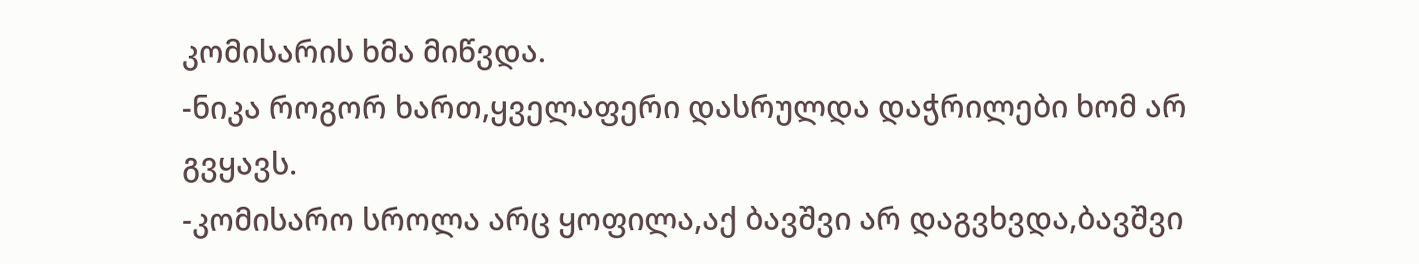კომისარის ხმა მიწვდა.
-ნიკა როგორ ხართ,ყველაფერი დასრულდა დაჭრილები ხომ არ გვყავს.
-კომისარო სროლა არც ყოფილა,აქ ბავშვი არ დაგვხვდა,ბავშვი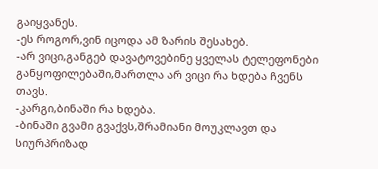გაიყვანეს.
-ეს როგორ,ვინ იცოდა ამ ზარის შესახებ.
-არ ვიცი,განგებ დავატოვებინე ყველას ტელეფონები განყოფილებაში,მართლა არ ვიცი რა ხდება ჩვენს თავს.
-კარგი,ბინაში რა ხდება.
-ბინაში გვამი გვაქვს,შრამიანი მოუკლავთ და სიურპრიზად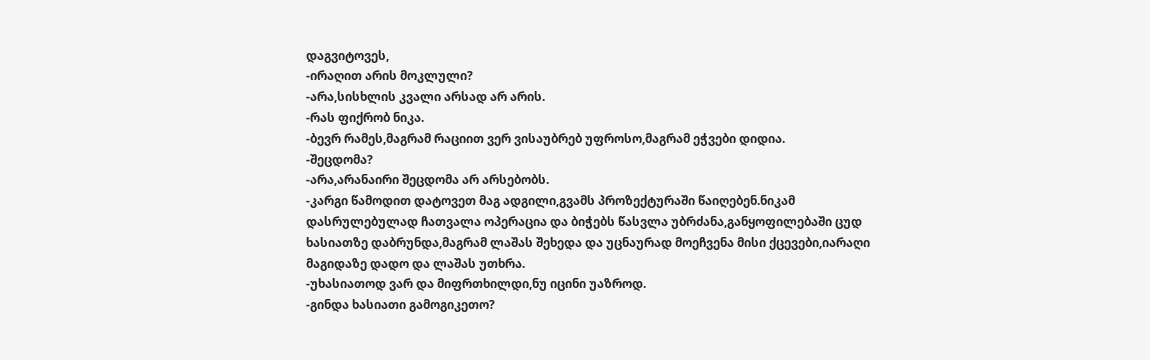დაგვიტოვეს,
-ირაღით არის მოკლული?
-არა,სისხლის კვალი არსად არ არის.
-რას ფიქრობ ნიკა.
-ბევრ რამეს,მაგრამ რაციით ვერ ვისაუბრებ უფროსო,მაგრამ ეჭვები დიდია.
-შეცდომა?
-არა,არანაირი შეცდომა არ არსებობს.
-კარგი წამოდით დატოვეთ მაგ ადგილი,გვამს პროზექტურაში წაიღებენ.ნიკამ დასრულებულად ჩათვალა ოპერაცია და ბიჭებს წასვლა უბრძანა,განყოფილებაში ცუდ ხასიათზე დაბრუნდა,მაგრამ ლაშას შეხედა და უცნაურად მოეჩვენა მისი ქცევები,იარაღი მაგიდაზე დადო და ლაშას უთხრა.
-უხასიათოდ ვარ და მიფრთხილდი,ნუ იცინი უაზროდ.
-გინდა ხასიათი გამოგიკეთო?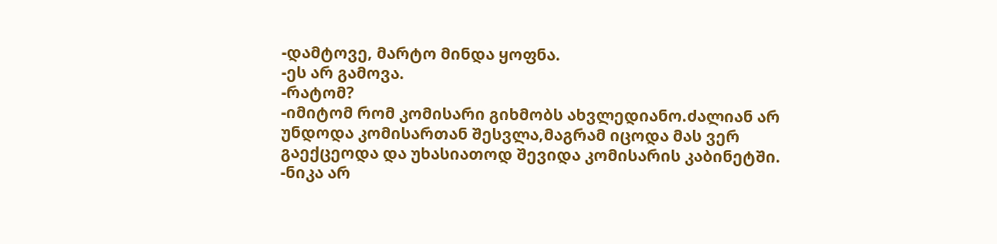-დამტოვე, მარტო მინდა ყოფნა.
-ეს არ გამოვა.
-რატომ?
-იმიტომ რომ კომისარი გიხმობს ახვლედიანო.ძალიან არ უნდოდა კომისართან შესვლა,მაგრამ იცოდა მას ვერ გაექცეოდა და უხასიათოდ შევიდა კომისარის კაბინეტში.
-ნიკა არ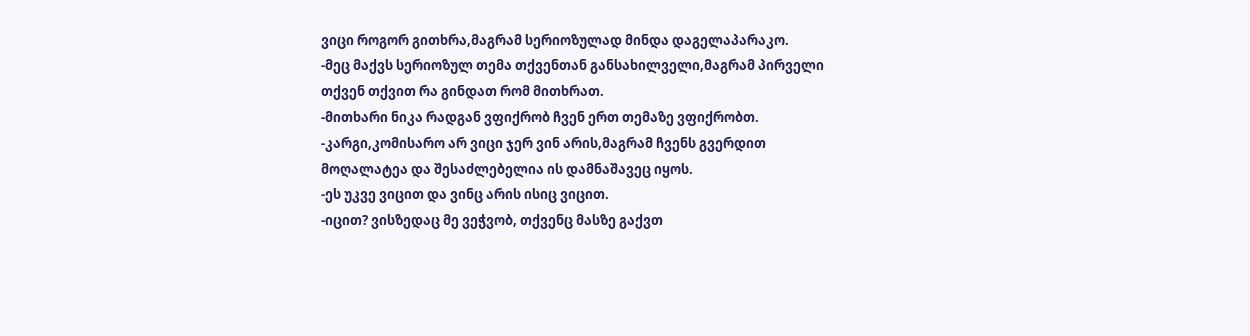ვიცი როგორ გითხრა,მაგრამ სერიოზულად მინდა დაგელაპარაკო.
-მეც მაქვს სერიოზულ თემა თქვენთან განსახილველი,მაგრამ პირველი თქვენ თქვით რა გინდათ რომ მითხრათ.
-მითხარი ნიკა რადგან ვფიქრობ ჩვენ ერთ თემაზე ვფიქრობთ.
-კარგი,კომისარო არ ვიცი ჯერ ვინ არის,მაგრამ ჩვენს გვერდით მოღალატეა და შესაძლებელია ის დამნაშავეც იყოს.
-ეს უკვე ვიცით და ვინც არის ისიც ვიცით.
-იცით? ვისზედაც მე ვეჭვობ, თქვენც მასზე გაქვთ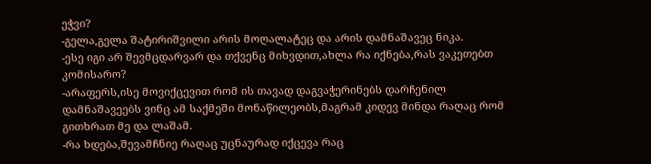ეჭვი?
-გელა,გელა შატირიშვილი არის მოღალატეც და არის დამნაშავეც ნიკა.
-ესე იგი არ შევმცდარვარ და თქვენც მიხვდით,ახლა რა იქნება,რას ვაკეთებთ კომისარო?
-არაფერს,ისე მოვიქცევით რომ ის თავად დაგვაჭერინებს დარჩენილ დამნაშავეებს ვინც ამ საქმეში მონაწილეობს,მაგრამ კიდევ მინდა რაღაც რომ გითხრათ მე და ლაშამ.
-რა ხდება,შევამჩნიე რაღაც უცნაურად იქცევა რაც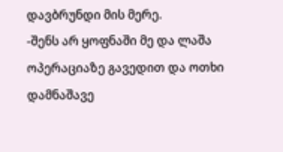დავბრუნდი მის მერე.
-შენს არ ყოფნაში მე და ლაშა ოპერაციაზე გავედით და ოთხი დამნაშავე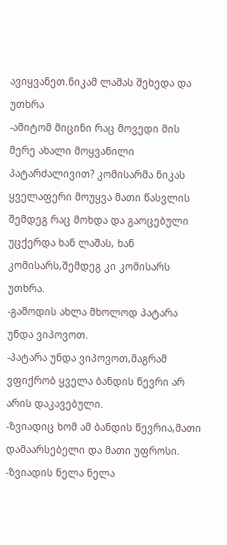ავიყვანეთ.ნიკამ ლაშას შეხედა და უთხრა
-ამიტომ მიცინი რაც მოვედი მის მერე ახალი მოყვანილი პატარძალივით? კომისარმა ნიკას ყველაფერი მოუყვა მათი წასვლის შემდეგ რაც მოხდა და გაოცებული უცქერდა ხან ლაშას, ხან კომისარს,შემდეგ კი კომისარს უთხრა.
-გამოდის ახლა მხოლოდ პატარა უნდა ვიპოვოთ.
-პატარა უნდა ვიპოვოთ,მაგრამ ვფიქრობ ყველა ბანდის წევრი არ არის დაკავებული.
-ზვიადიც ხომ ამ ბანდის წევრია,მათი დამაარსებელი და მათი უფროსი.
-ზვიადის ნელა ნელა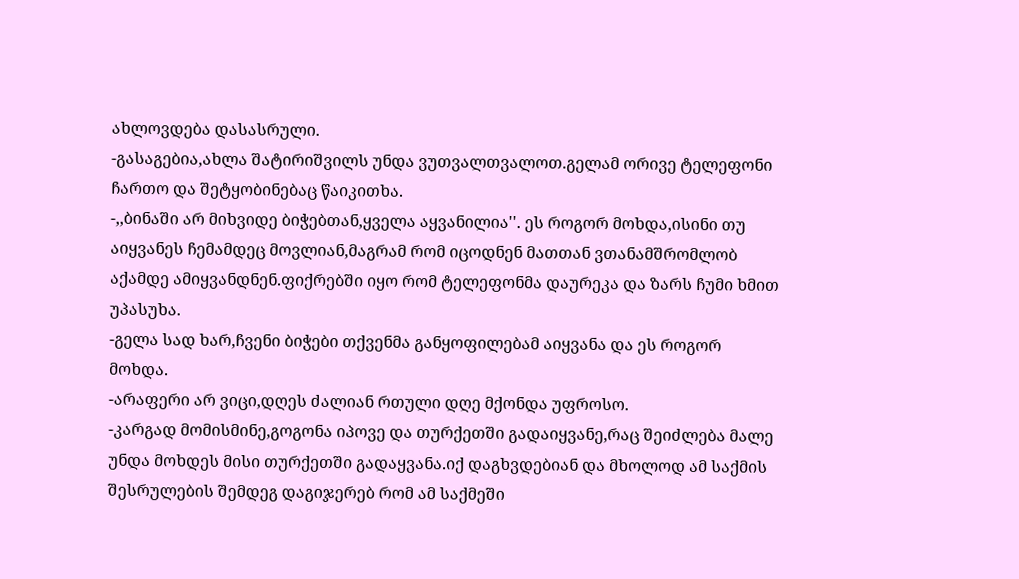ახლოვდება დასასრული.
-გასაგებია,ახლა შატირიშვილს უნდა ვუთვალთვალოთ.გელამ ორივე ტელეფონი ჩართო და შეტყობინებაც წაიკითხა.
-,,ბინაში არ მიხვიდე ბიჭებთან,ყველა აყვანილია''. ეს როგორ მოხდა,ისინი თუ აიყვანეს ჩემამდეც მოვლიან,მაგრამ რომ იცოდნენ მათთან ვთანამშრომლობ აქამდე ამიყვანდნენ.ფიქრებში იყო რომ ტელეფონმა დაურეკა და ზარს ჩუმი ხმით უპასუხა.
-გელა სად ხარ,ჩვენი ბიჭები თქვენმა განყოფილებამ აიყვანა და ეს როგორ მოხდა.
-არაფერი არ ვიცი,დღეს ძალიან რთული დღე მქონდა უფროსო.
-კარგად მომისმინე,გოგონა იპოვე და თურქეთში გადაიყვანე,რაც შეიძლება მალე უნდა მოხდეს მისი თურქეთში გადაყვანა.იქ დაგხვდებიან და მხოლოდ ამ საქმის შესრულების შემდეგ დაგიჯერებ რომ ამ საქმეში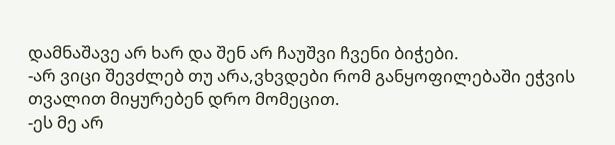დამნაშავე არ ხარ და შენ არ ჩაუშვი ჩვენი ბიჭები.
-არ ვიცი შევძლებ თუ არა,ვხვდები რომ განყოფილებაში ეჭვის თვალით მიყურებენ დრო მომეცით.
-ეს მე არ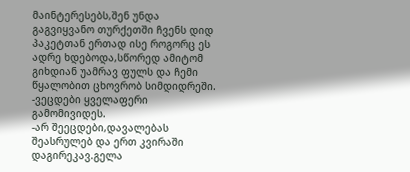მაინტერესებს,შენ უნდა გაგვიყვანო თურქეთში ჩვენს დიდ პაკეტთან ერთად ისე როგორც ეს ადრე ხდებოდა,სწორედ ამიტომ გიხდიან უამრავ ფულს და ჩემი წყალობით ცხოვრობ სიმდიდრეში.
-ვეცდები ყველაფერი გამომივიდეს.
-არ შეეცდები,დავალებას შეასრულებ და ერთ კვირაში დაგირეკავ.გელა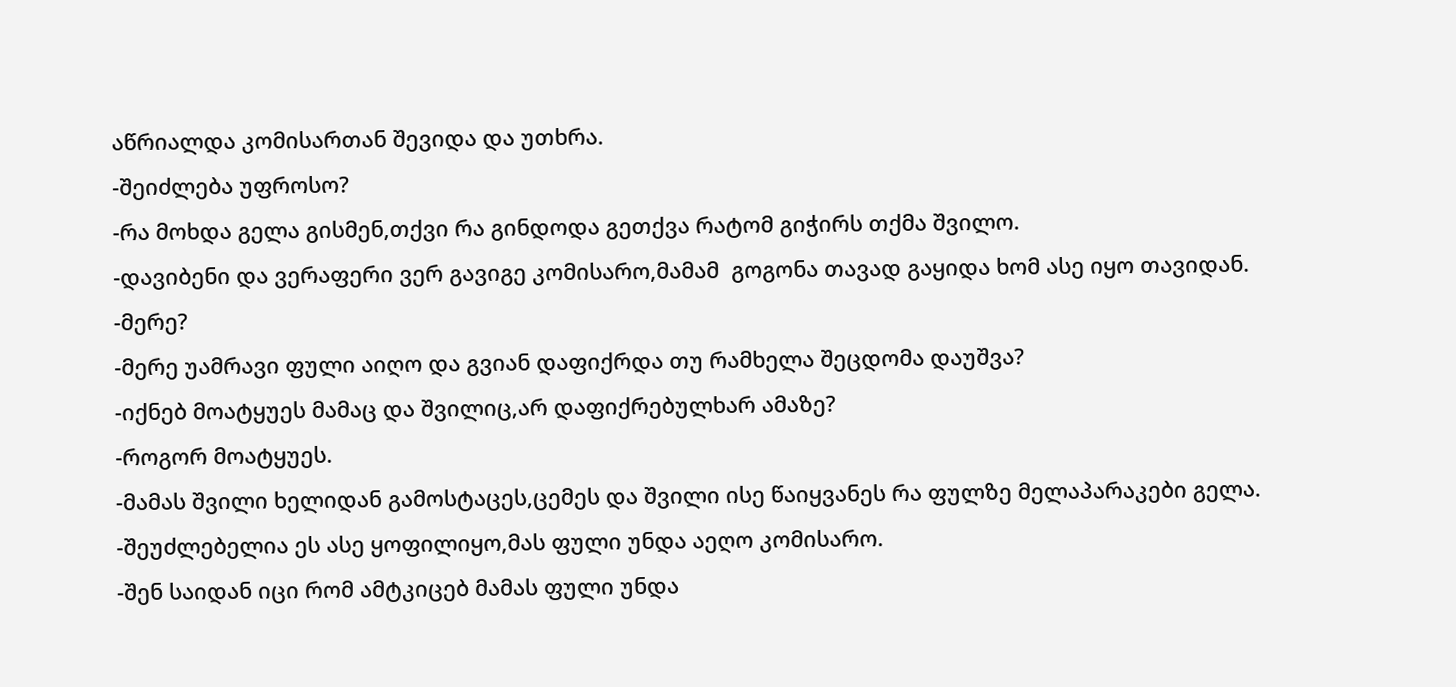აწრიალდა კომისართან შევიდა და უთხრა.
-შეიძლება უფროსო?
-რა მოხდა გელა გისმენ,თქვი რა გინდოდა გეთქვა რატომ გიჭირს თქმა შვილო.
-დავიბენი და ვერაფერი ვერ გავიგე კომისარო,მამამ  გოგონა თავად გაყიდა ხომ ასე იყო თავიდან.
-მერე?
-მერე უამრავი ფული აიღო და გვიან დაფიქრდა თუ რამხელა შეცდომა დაუშვა?
-იქნებ მოატყუეს მამაც და შვილიც,არ დაფიქრებულხარ ამაზე?
-როგორ მოატყუეს.
-მამას შვილი ხელიდან გამოსტაცეს,ცემეს და შვილი ისე წაიყვანეს რა ფულზე მელაპარაკები გელა.
-შეუძლებელია ეს ასე ყოფილიყო,მას ფული უნდა აეღო კომისარო.
-შენ საიდან იცი რომ ამტკიცებ მამას ფული უნდა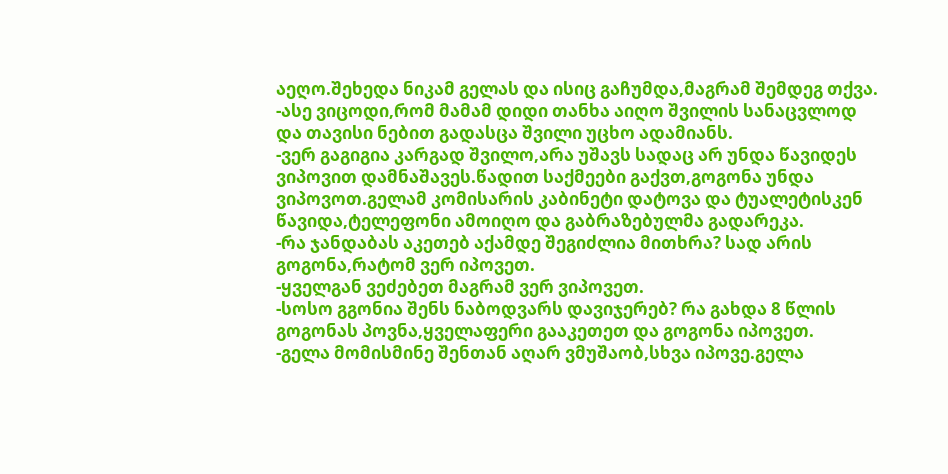აეღო.შეხედა ნიკამ გელას და ისიც გაჩუმდა,მაგრამ შემდეგ თქვა.
-ასე ვიცოდი,რომ მამამ დიდი თანხა აიღო შვილის სანაცვლოდ და თავისი ნებით გადასცა შვილი უცხო ადამიანს.
-ვერ გაგიგია კარგად შვილო,არა უშავს სადაც არ უნდა წავიდეს ვიპოვით დამნაშავეს.წადით საქმეები გაქვთ,გოგონა უნდა ვიპოვოთ.გელამ კომისარის კაბინეტი დატოვა და ტუალეტისკენ წავიდა,ტელეფონი ამოიღო და გაბრაზებულმა გადარეკა.
-რა ჯანდაბას აკეთებ აქამდე შეგიძლია მითხრა? სად არის გოგონა,რატომ ვერ იპოვეთ.
-ყველგან ვეძებეთ მაგრამ ვერ ვიპოვეთ.
-სოსო გგონია შენს ნაბოდვარს დავიჯერებ? რა გახდა 8 წლის გოგონას პოვნა,ყველაფერი გააკეთეთ და გოგონა იპოვეთ.
-გელა მომისმინე შენთან აღარ ვმუშაობ,სხვა იპოვე.გელა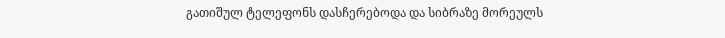გათიშულ ტელეფონს დასჩერებოდა და სიბრაზე მორეულს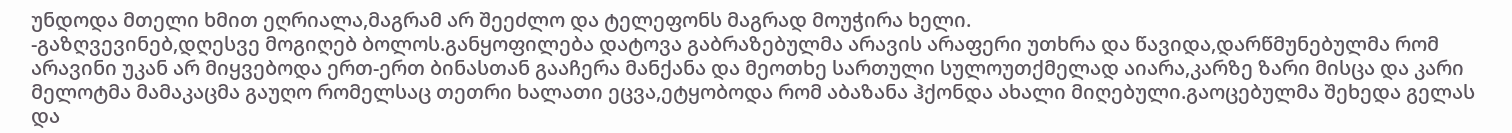უნდოდა მთელი ხმით ეღრიალა,მაგრამ არ შეეძლო და ტელეფონს მაგრად მოუჭირა ხელი.
-გაზღვევინებ,დღესვე მოგიღებ ბოლოს.განყოფილება დატოვა გაბრაზებულმა არავის არაფერი უთხრა და წავიდა,დარწმუნებულმა რომ არავინი უკან არ მიყვებოდა ერთ-ერთ ბინასთან გააჩერა მანქანა და მეოთხე სართული სულოუთქმელად აიარა,კარზე ზარი მისცა და კარი მელოტმა მამაკაცმა გაუღო რომელსაც თეთრი ხალათი ეცვა,ეტყობოდა რომ აბაზანა ჰქონდა ახალი მიღებული.გაოცებულმა შეხედა გელას და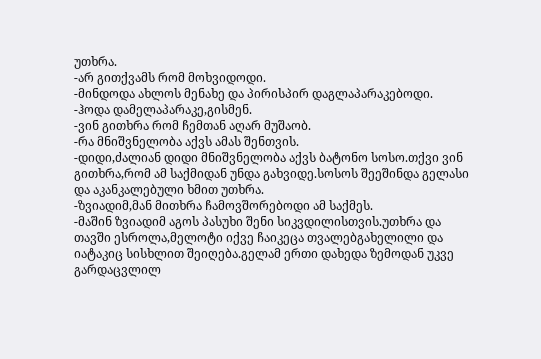უთხრა.
-არ გითქვამს რომ მოხვიდოდი.
-მინდოდა ახლოს მენახე და პირისპირ დაგლაპარაკებოდი.
-ჰოდა დამელაპარაკე,გისმენ.
-ვინ გითხრა რომ ჩემთან აღარ მუშაობ.
-რა მნიშვნელობა აქვს ამას შენთვის.
-დიდი,ძალიან დიდი მნიშვნელობა აქვს ბატონო სოსო.თქვი ვინ გითხრა,რომ ამ საქმიდან უნდა გახვიდე.სოსოს შეეშინდა გელასი და აკანკალებული ხმით უთხრა.
-ზვიადიმ,მან მითხრა ჩამოვშორებოდი ამ საქმეს.
-მაშინ ზვიადიმ აგოს პასუხი შენი სიკვდილისთვის.უთხრა და თავში ესროლა,მელოტი იქვე ჩაიკეცა თვალებგახელილი და იატაკიც სისხლით შეიღება.გელამ ერთი დახედა ზემოდან უკვე გარდაცვლილ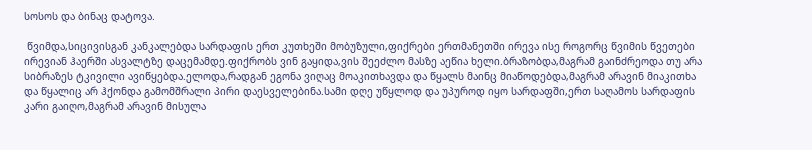სოსოს და ბინაც დატოვა.

 წვიმდა,სიცივისგან კანკალებდა სარდაფის ერთ კუთხეში მობუზული,ფიქრები ერთმანეთში ირევა ისე როგორც წვიმის წვეთები ირევიან ჰაერში ასვალტზე დაცემამდე.ფიქრობს ვინ გაყიდა,ვის შეეძლო მასზე აეწია ხელი.ბრაზობდა,მაგრამ გაინძრეოდა თუ არა სიბრაზეს ტკივილი ავიწყებდა.ელოდა,რადგან ეგონა ვიღაც მოაკითხავდა და წყალს მაინც მიაწოდებდა,მაგრამ არავინ მიაკითხა და წყალიც არ ჰქონდა გამომშრალი პირი დაესველებინა.სამი დღე უწყლოდ და უპუროდ იყო სარდაფში,ერთ საღამოს სარდაფის კარი გაიღო,მაგრამ არავინ მისულა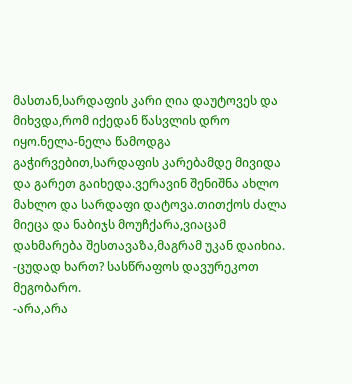მასთან,სარდაფის კარი ღია დაუტოვეს და მიხვდა,რომ იქედან წასვლის დრო იყო.ნელა-ნელა წამოდგა გაჭირვებით,სარდაფის კარებამდე მივიდა და გარეთ გაიხედა.ვერავინ შენიშნა ახლო მახლო და სარდაფი დატოვა.თითქოს ძალა მიეცა და ნაბიჯს მოუჩქარა,ვიაცამ დახმარება შესთავაზა,მაგრამ უკან დაიხია.
-ცუდად ხართ? სასწრაფოს დავურეკოთ მეგობარო.
-არა,არა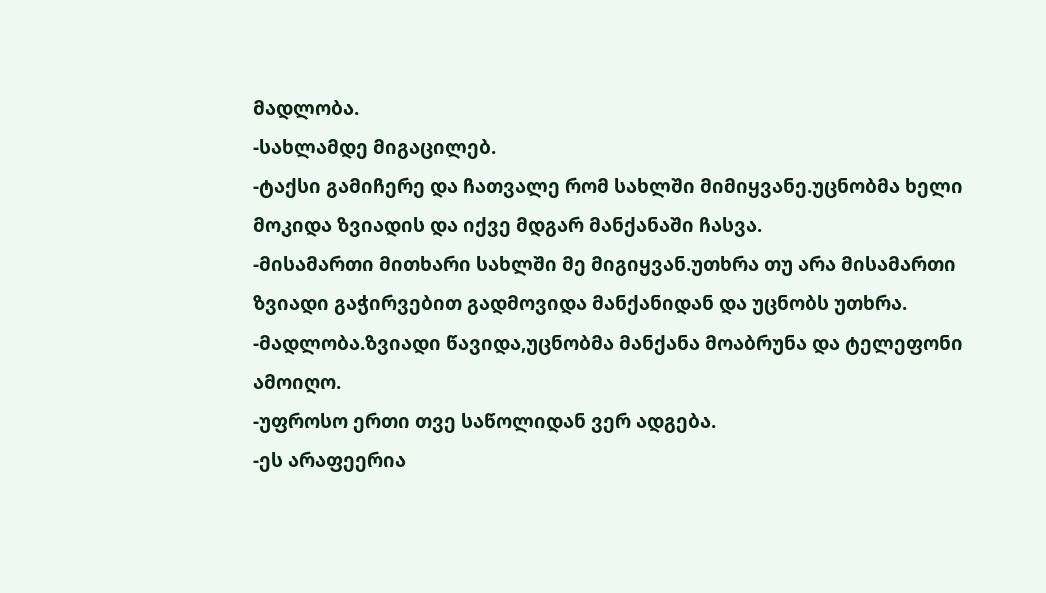მადლობა.
-სახლამდე მიგაცილებ.
-ტაქსი გამიჩერე და ჩათვალე რომ სახლში მიმიყვანე.უცნობმა ხელი მოკიდა ზვიადის და იქვე მდგარ მანქანაში ჩასვა.
-მისამართი მითხარი სახლში მე მიგიყვან.უთხრა თუ არა მისამართი ზვიადი გაჭირვებით გადმოვიდა მანქანიდან და უცნობს უთხრა.
-მადლობა.ზვიადი წავიდა,უცნობმა მანქანა მოაბრუნა და ტელეფონი ამოიღო.
-უფროსო ერთი თვე საწოლიდან ვერ ადგება.
-ეს არაფეერია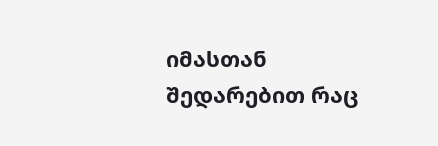იმასთან შედარებით რაც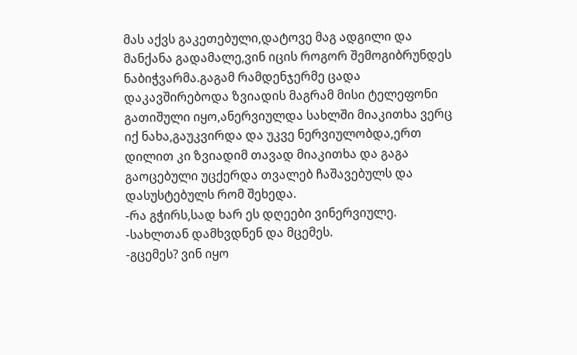მას აქვს გაკეთებული,დატოვე მაგ ადგილი და მანქანა გადამალე,ვინ იცის როგორ შემოგიბრუნდეს ნაბიჭვარმა.გაგამ რამდენჯერმე ცადა დაკავშირებოდა ზვიადის მაგრამ მისი ტელეფონი გათიშული იყო,ანერვიულდა სახლში მიაკითხა ვერც იქ ნახა,გაუკვირდა და უკვე ნერვიულობდა,ერთ დილით კი ზვიადიმ თავად მიაკითხა და გაგა გაოცებული უცქერდა თვალებ ჩაშავებულს და დასუსტებულს რომ შეხედა.
-რა გჭირს,სად ხარ ეს დღეები ვინერვიულე.
-სახლთან დამხვდნენ და მცემეს.
-გცემეს? ვინ იყო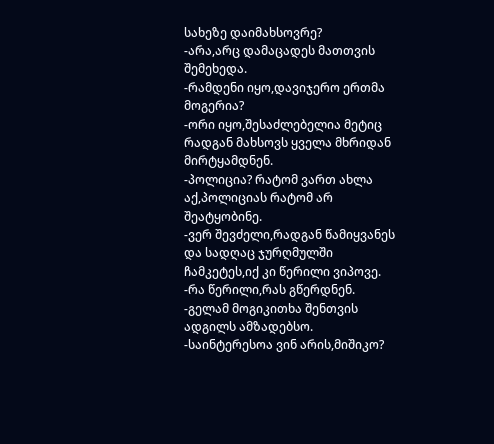სახეზე დაიმახსოვრე?
-არა,არც დამაცადეს მათთვის შემეხედა.
-რამდენი იყო,დავიჯერო ერთმა მოგერია?
-ორი იყო,შესაძლებელია მეტიც რადგან მახსოვს ყველა მხრიდან მირტყამდნენ.
-პოლიცია? რატომ ვართ ახლა აქ,პოლიციას რატომ არ შეატყობინე.
-ვერ შევძელი,რადგან წამიყვანეს და სადღაც ჯურღმულში ჩამკეტეს,იქ კი წერილი ვიპოვე.
-რა წერილი,რას გწერდნენ.
-გელამ მოგიკითხა შენთვის ადგილს ამზადებსო.
-საინტერესოა ვინ არის,მიშიკო?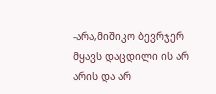-არა,მიშიკო ბევრჯერ მყავს დაცდილი ის არ არის და არ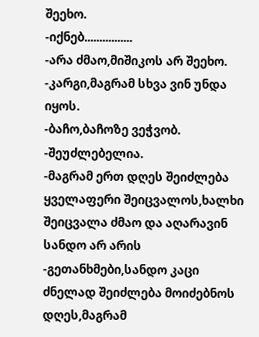შეეხო.
-იქნებ................
-არა ძმაო,მიშიკოს არ შეეხო.
-კარგი,მაგრამ სხვა ვინ უნდა იყოს.
-ბაჩო,ბაჩოზე ვეჭვობ.
-შეუძლებელია.
-მაგრამ ერთ დღეს შეიძლება ყველაფერი შეიცვალოს,ხალხი შეიცვალა ძმაო და აღარავინ სანდო არ არის
-გეთანხმები,სანდო კაცი ძნელად შეიძლება მოიძებნოს დღეს,მაგრამ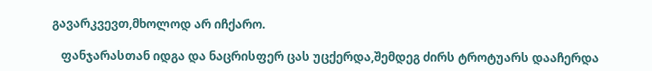გავარკვევთ,მხოლოდ არ იჩქარო.

   ფანჯარასთან იდგა და ნაცრისფერ ცას უცქერდა,შემდეგ ძირს ტროტუარს დააჩერდა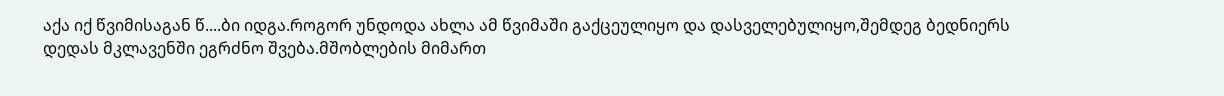აქა იქ წვიმისაგან წ....ბი იდგა.როგორ უნდოდა ახლა ამ წვიმაში გაქცეულიყო და დასველებულიყო,შემდეგ ბედნიერს დედას მკლავენში ეგრძნო შვება.მშობლების მიმართ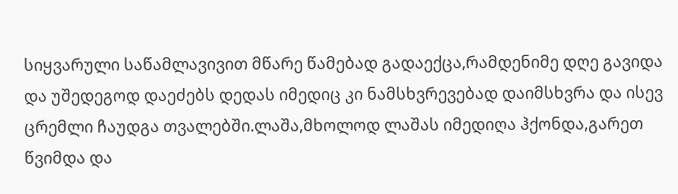სიყვარული საწამლავივით მწარე წამებად გადაექცა,რამდენიმე დღე გავიდა და უშედეგოდ დაეძებს დედას იმედიც კი ნამსხვრევებად დაიმსხვრა და ისევ ცრემლი ჩაუდგა თვალებში.ლაშა,მხოლოდ ლაშას იმედიღა ჰქონდა,გარეთ წვიმდა და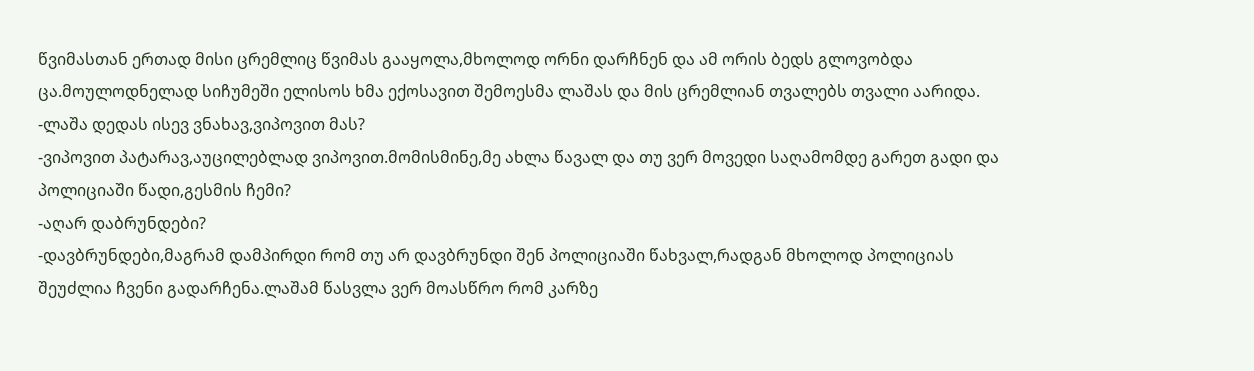წვიმასთან ერთად მისი ცრემლიც წვიმას გააყოლა,მხოლოდ ორნი დარჩნენ და ამ ორის ბედს გლოვობდა ცა.მოულოდნელად სიჩუმეში ელისოს ხმა ექოსავით შემოესმა ლაშას და მის ცრემლიან თვალებს თვალი აარიდა.
-ლაშა დედას ისევ ვნახავ,ვიპოვით მას?
-ვიპოვით პატარავ,აუცილებლად ვიპოვით.მომისმინე,მე ახლა წავალ და თუ ვერ მოვედი საღამომდე გარეთ გადი და პოლიციაში წადი,გესმის ჩემი?
-აღარ დაბრუნდები?
-დავბრუნდები,მაგრამ დამპირდი რომ თუ არ დავბრუნდი შენ პოლიციაში წახვალ,რადგან მხოლოდ პოლიციას შეუძლია ჩვენი გადარჩენა.ლაშამ წასვლა ვერ მოასწრო რომ კარზე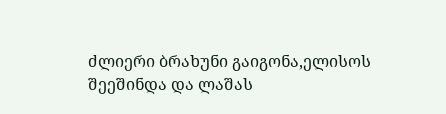ძლიერი ბრახუნი გაიგონა,ელისოს შეეშინდა და ლაშას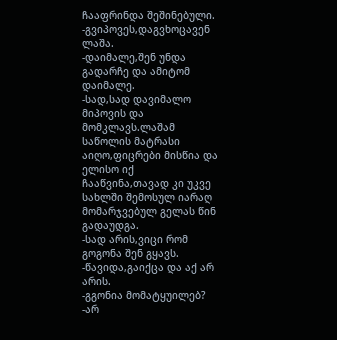ჩააფრინდა შეშინებული.
-გვიპოვეს,დაგვხოცავენ ლაშა.
-დაიმალე,შენ უნდა გადარჩე და ამიტომ დაიმალე.
-სად,სად დავიმალო მიპოვის და მომკლავს.ლაშამ საწოლის მატრასი აიღო,ფიცრები მისწია და ელისო იქ ჩააწვინა,თავად კი უკვე სახლში შემოსულ იარაღ მომარჯვებულ გელას წინ გადაუდგა.
-სად არის,ვიცი რომ გოგონა შენ გყავს.
-წავიდა,გაიქცა და აქ არ არის.
-გგონია მომატყუილებ?
-არ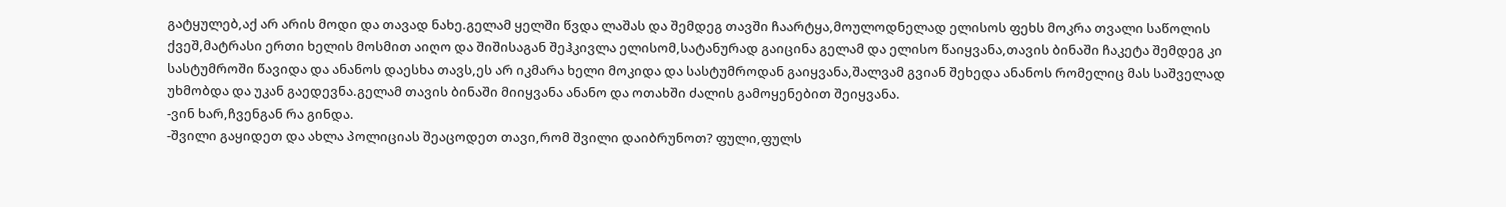გატყულებ,აქ არ არის მოდი და თავად ნახე.გელამ ყელში წვდა ლაშას და შემდეგ თავში ჩაარტყა,მოულოდნელად ელისოს ფეხს მოკრა თვალი საწოლის ქვეშ,მატრასი ერთი ხელის მოსმით აიღო და შიშისაგან შეჰკივლა ელისომ,სატანურად გაიცინა გელამ და ელისო წაიყვანა,თავის ბინაში ჩაკეტა შემდეგ კი სასტუმროში წავიდა და ანანოს დაესხა თავს,ეს არ იკმარა ხელი მოკიდა და სასტუმროდან გაიყვანა,შალვამ გვიან შეხედა ანანოს რომელიც მას საშველად უხმობდა და უკან გაედევნა.გელამ თავის ბინაში მიიყვანა ანანო და ოთახში ძალის გამოყენებით შეიყვანა.
-ვინ ხარ,ჩვენგან რა გინდა.
-შვილი გაყიდეთ და ახლა პოლიციას შეაცოდეთ თავი,რომ შვილი დაიბრუნოთ? ფული,ფულს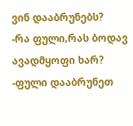ვინ დააბრუნებს?
-რა ფული,რას ბოდავ ავადმყოფი ხარ?
-ფული დააბრუნეთ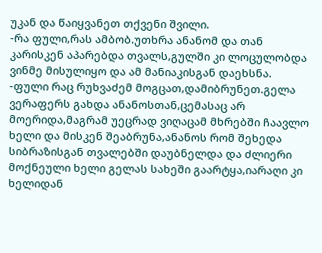უკან და წაიყვანეთ თქვენი შვილი.
-რა ფული,რას ამბობ.უთხრა ანანომ და თან კარისკენ აპარებდა თვალს,გულში კი ლოცულობდა ვინმე მისულიყო და ამ მანიაკისგან დაეხსნა.
-ფული რაც რუხვაძემ მოგცათ,დამიბრუნეთ.გელა ვერაფერს გახდა ანანოსთან,ცემასაც არ მოერიდა,მაგრამ უეცრად ვიღაცამ მხრებში ჩაავლო ხელი და მისკენ შეაბრუნა,ანანოს რომ შეხედა სიბრაზისგან თვალებში დაუბნელდა და ძლიერი მოქნეული ხელი გელას სახეში გაარტყა,იარაღი კი ხელიდან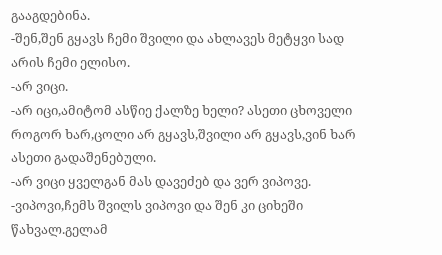გააგდებინა.
-შენ,შენ გყავს ჩემი შვილი და ახლავეს მეტყვი სად არის ჩემი ელისო.
-არ ვიცი.
-არ იცი,ამიტომ ასწიე ქალზე ხელი? ასეთი ცხოველი როგორ ხარ,ცოლი არ გყავს,შვილი არ გყავს,ვინ ხარ ასეთი გადაშენებული.
-არ ვიცი ყველგან მას დავეძებ და ვერ ვიპოვე.
-ვიპოვი,ჩემს შვილს ვიპოვი და შენ კი ციხეში წახვალ.გელამ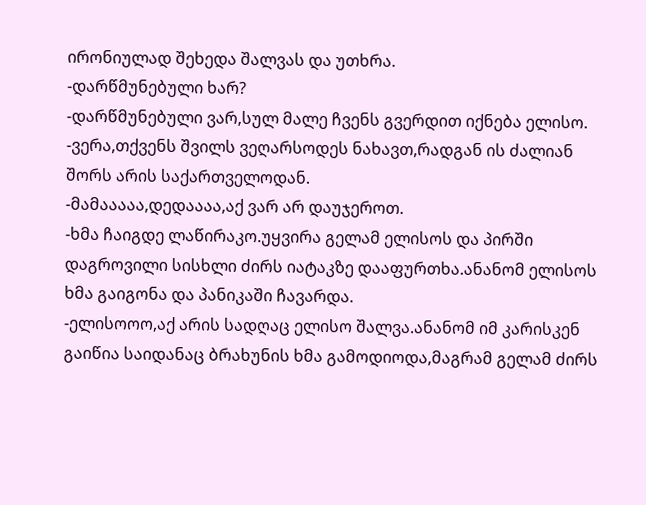ირონიულად შეხედა შალვას და უთხრა.
-დარწმუნებული ხარ?
-დარწმუნებული ვარ,სულ მალე ჩვენს გვერდით იქნება ელისო.
-ვერა,თქვენს შვილს ვეღარსოდეს ნახავთ,რადგან ის ძალიან შორს არის საქართველოდან.
-მამააააა,დედაააა,აქ ვარ არ დაუჯეროთ.
-ხმა ჩაიგდე ლაწირაკო.უყვირა გელამ ელისოს და პირში დაგროვილი სისხლი ძირს იატაკზე დააფურთხა.ანანომ ელისოს ხმა გაიგონა და პანიკაში ჩავარდა.
-ელისოოო,აქ არის სადღაც ელისო შალვა.ანანომ იმ კარისკენ გაიწია საიდანაც ბრახუნის ხმა გამოდიოდა,მაგრამ გელამ ძირს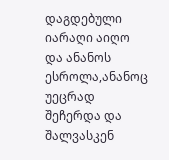დაგდებული იარაღი აიღო და ანანოს ესროლა,ანანოც უეცრად შეჩერდა და შალვასკენ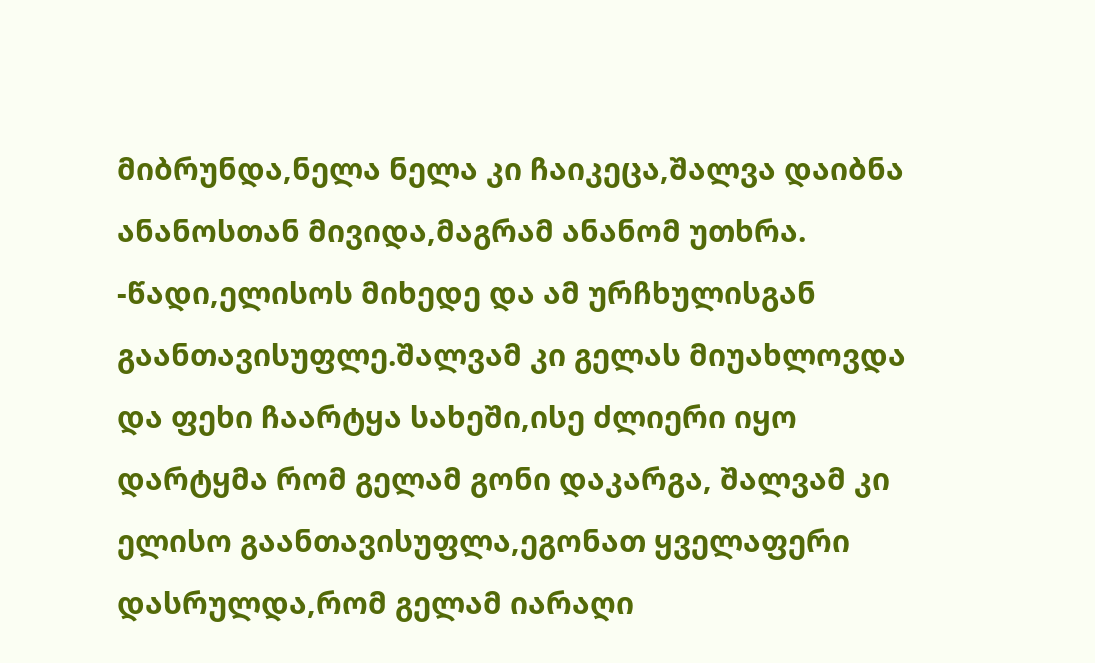მიბრუნდა,ნელა ნელა კი ჩაიკეცა,შალვა დაიბნა ანანოსთან მივიდა,მაგრამ ანანომ უთხრა.
-წადი,ელისოს მიხედე და ამ ურჩხულისგან გაანთავისუფლე.შალვამ კი გელას მიუახლოვდა და ფეხი ჩაარტყა სახეში,ისე ძლიერი იყო დარტყმა რომ გელამ გონი დაკარგა, შალვამ კი ელისო გაანთავისუფლა,ეგონათ ყველაფერი დასრულდა,რომ გელამ იარაღი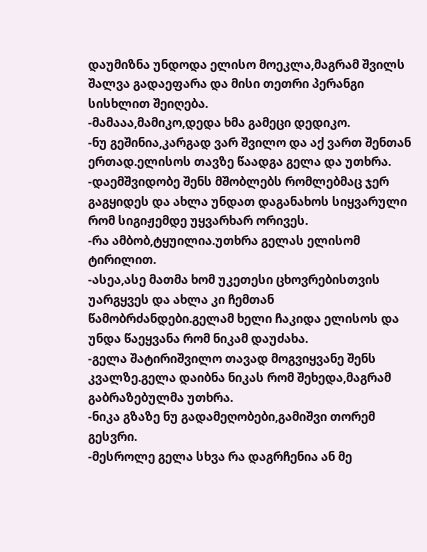დაუმიზნა უნდოდა ელისო მოეკლა,მაგრამ შვილს შალვა გადაეფარა და მისი თეთრი პერანგი სისხლით შეიღება.
-მამააა,მამიკო,დედა ხმა გამეცი დედიკო.
-ნუ გეშინია,კარგად ვარ შვილო და აქ ვართ შენთან ერთად.ელისოს თავზე წაადგა გელა და უთხრა.
-დაემშვიდობე შენს მშობლებს რომლებმაც ჯერ გაგყიდეს და ახლა უნდათ დაგანახოს სიყვარული რომ სიგიჟემდე უყვარხარ ორივეს.
-რა ამბობ,ტყუილია.უთხრა გელას ელისომ ტირილით.
-ასეა,ასე მათმა ხომ უკეთესი ცხოვრებისთვის უარგყვეს და ახლა კი ჩემთან წამობრძანდები.გელამ ხელი ჩაკიდა ელისოს და უნდა წაეყვანა რომ ნიკამ დაუძახა.
-გელა შატირიშვილო თავად მოგვიყვანე შენს კვალზე.გელა დაიბნა ნიკას რომ შეხედა,მაგრამ გაბრაზებულმა უთხრა.
-ნიკა გზაზე ნუ გადამეღობები,გამიშვი თორემ გესვრი.
-მესროლე გელა სხვა რა დაგრჩენია ან მე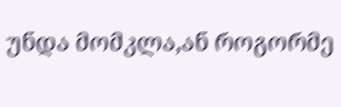უნდა მომკლა,ან როგორმე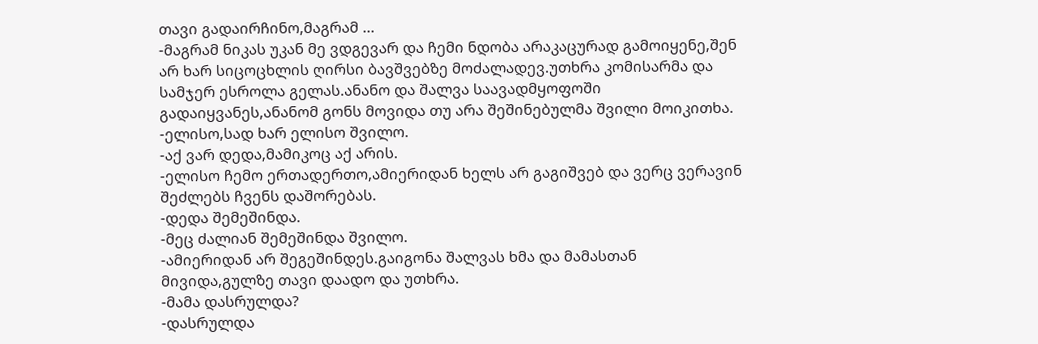თავი გადაირჩინო,მაგრამ ...
-მაგრამ ნიკას უკან მე ვდგევარ და ჩემი ნდობა არაკაცურად გამოიყენე,შენ არ ხარ სიცოცხლის ღირსი ბავშვებზე მოძალადევ.უთხრა კომისარმა და სამჯერ ესროლა გელას.ანანო და შალვა საავადმყოფოში გადაიყვანეს,ანანომ გონს მოვიდა თუ არა შეშინებულმა შვილი მოიკითხა.
-ელისო,სად ხარ ელისო შვილო.
-აქ ვარ დედა,მამიკოც აქ არის.
-ელისო ჩემო ერთადერთო,ამიერიდან ხელს არ გაგიშვებ და ვერც ვერავინ შეძლებს ჩვენს დაშორებას.
-დედა შემეშინდა.
-მეც ძალიან შემეშინდა შვილო.
-ამიერიდან არ შეგეშინდეს.გაიგონა შალვას ხმა და მამასთან მივიდა,გულზე თავი დაადო და უთხრა.
-მამა დასრულდა?
-დასრულდა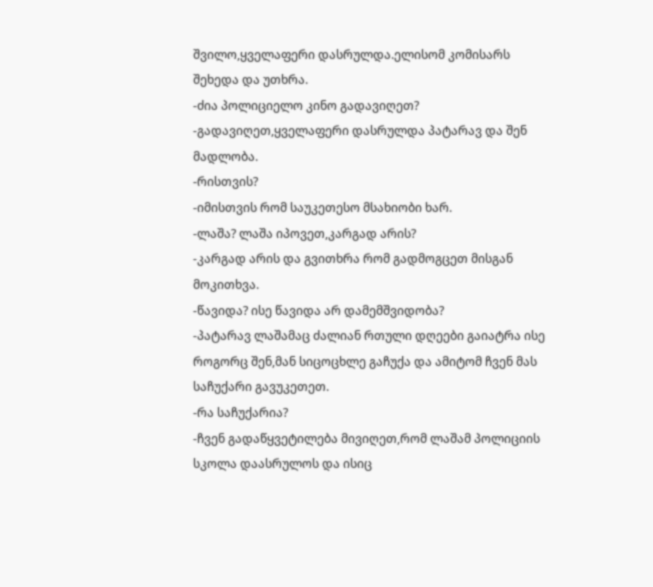შვილო,ყველაფერი დასრულდა.ელისომ კომისარს შეხედა და უთხრა.
-ძია პოლიციელო კინო გადავიღეთ?
-გადავიღეთ,ყველაფერი დასრულდა პატარავ და შენ მადლობა.
-რისთვის?
-იმისთვის რომ საუკეთესო მსახიობი ხარ.
-ლაშა? ლაშა იპოვეთ,კარგად არის?
-კარგად არის და გვითხრა რომ გადმოგცეთ მისგან მოკითხვა.
-წავიდა? ისე წავიდა არ დამემშვიდობა?
-პატარავ ლაშამაც ძალიან რთული დღეები გაიატრა ისე როგორც შენ,მან სიცოცხლე გაჩუქა და ამიტომ ჩვენ მას საჩუქარი გავუკეთეთ.
-რა საჩუქარია?
-ჩვენ გადაწყვეტილება მივიღეთ,რომ ლაშამ პოლიციის სკოლა დაასრულოს და ისიც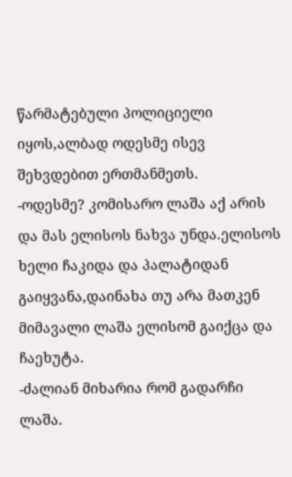წარმატებული პოლიციელი იყოს,ალბად ოდესმე ისევ შეხვდებით ერთმანმეთს.
-ოდესმე? კომისარო ლაშა აქ არის და მას ელისოს ნახვა უნდა.ელისოს ხელი ჩაკიდა და პალატიდან გაიყვანა,დაინახა თუ არა მათკენ მიმავალი ლაშა ელისომ გაიქცა და ჩაეხუტა.
-ძალიან მიხარია რომ გადარჩი ლაშა.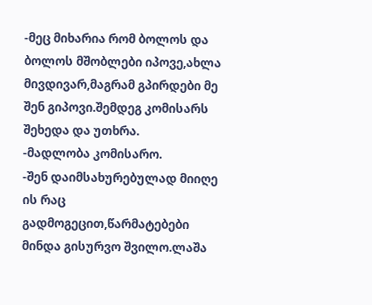-მეც მიხარია რომ ბოლოს და ბოლოს მშობლები იპოვე,ახლა მივდივარ,მაგრამ გპირდები მე შენ გიპოვი.შემდეგ კომისარს შეხედა და უთხრა.
-მადლობა კომისარო.
-შენ დაიმსახურებულად მიიღე ის რაც გადმოგეცით,წარმატებები მინდა გისურვო შვილო.ლაშა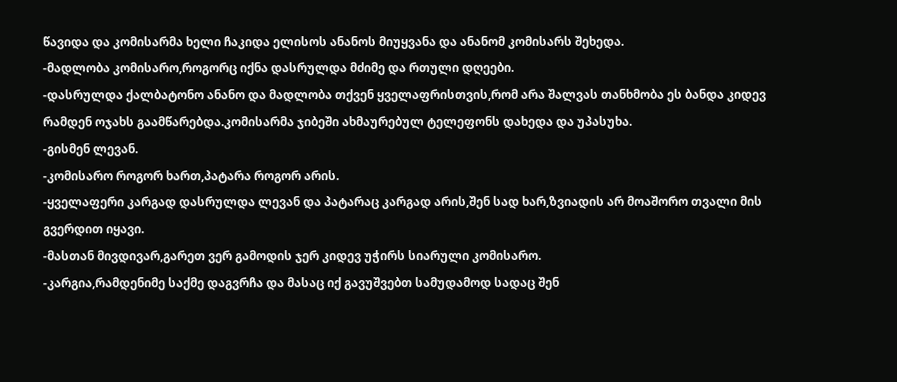წავიდა და კომისარმა ხელი ჩაკიდა ელისოს ანანოს მიუყვანა და ანანომ კომისარს შეხედა.
-მადლობა კომისარო,როგორც იქნა დასრულდა მძიმე და რთული დღეები.
-დასრულდა ქალბატონო ანანო და მადლობა თქვენ ყველაფრისთვის,რომ არა შალვას თანხმობა ეს ბანდა კიდევ რამდენ ოჯახს გაამწარებდა.კომისარმა ჯიბეში ახმაურებულ ტელეფონს დახედა და უპასუხა.
-გისმენ ლევან.
-კომისარო როგორ ხართ,პატარა როგორ არის.
-ყველაფერი კარგად დასრულდა ლევან და პატარაც კარგად არის,შენ სად ხარ,ზვიადის არ მოაშორო თვალი მის გვერდით იყავი.
-მასთან მივდივარ,გარეთ ვერ გამოდის ჯერ კიდევ უჭირს სიარული კომისარო.
-კარგია,რამდენიმე საქმე დაგვრჩა და მასაც იქ გავუშვებთ სამუდამოდ სადაც შენ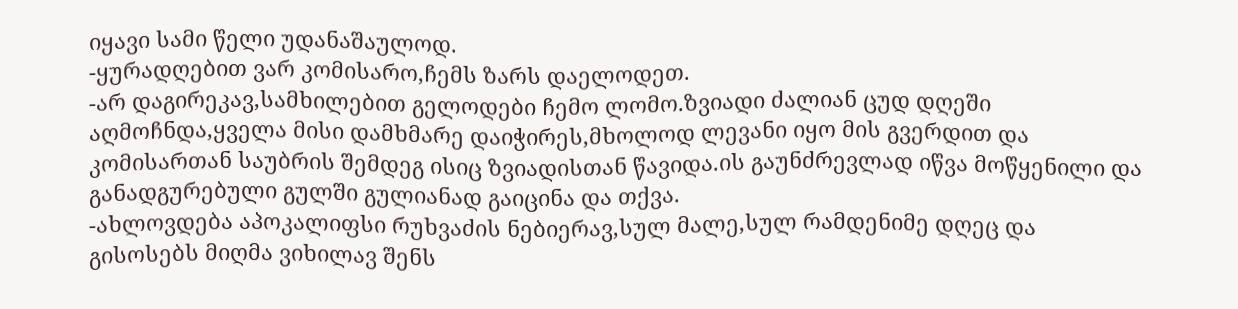იყავი სამი წელი უდანაშაულოდ.
-ყურადღებით ვარ კომისარო,ჩემს ზარს დაელოდეთ.
-არ დაგირეკავ,სამხილებით გელოდები ჩემო ლომო.ზვიადი ძალიან ცუდ დღეში აღმოჩნდა,ყველა მისი დამხმარე დაიჭირეს,მხოლოდ ლევანი იყო მის გვერდით და კომისართან საუბრის შემდეგ ისიც ზვიადისთან წავიდა.ის გაუნძრევლად იწვა მოწყენილი და განადგურებული გულში გულიანად გაიცინა და თქვა.
-ახლოვდება აპოკალიფსი რუხვაძის ნებიერავ,სულ მალე,სულ რამდენიმე დღეც და გისოსებს მიღმა ვიხილავ შენს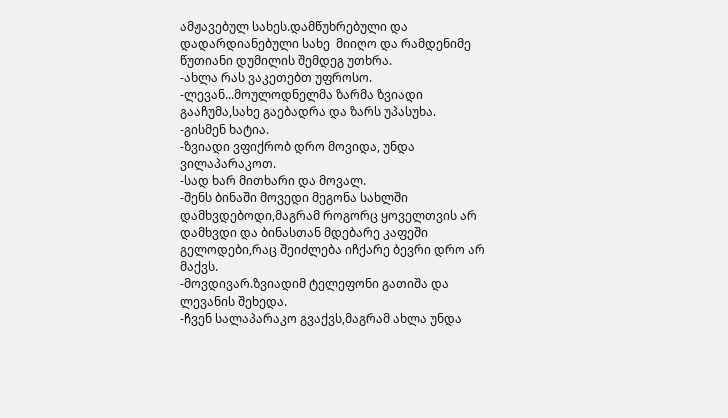ამჟავებულ სახეს.დამწუხრებული და დადარდიანებული სახე  მიიღო და რამდენიმე წუთიანი დუმილის შემდეგ უთხრა.
-ახლა რას ვაკეთებთ უფროსო.
-ლევან...მოულოდნელმა ზარმა ზვიადი გააჩუმა,სახე გაებადრა და ზარს უპასუხა.
-გისმენ ხატია.
-ზვიადი ვფიქრობ დრო მოვიდა, უნდა ვილაპარაკოთ.
-სად ხარ მითხარი და მოვალ.
-შენს ბინაში მოვედი მეგონა სახლში დამხვდებოდი,მაგრამ როგორც ყოველთვის არ დამხვდი და ბინასთან მდებარე კაფეში გელოდები,რაც შეიძლება იჩქარე ბევრი დრო არ მაქვს.
-მოვდივარ.ზვიადიმ ტელეფონი გათიშა და ლევანის შეხედა.
-ჩვენ სალაპარაკო გვაქვს,მაგრამ ახლა უნდა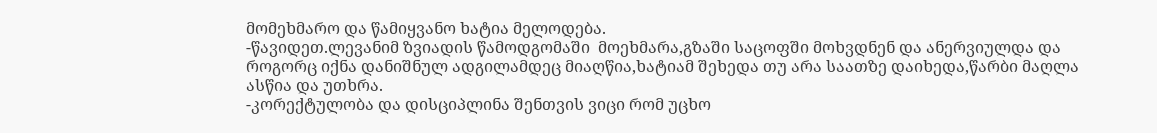მომეხმარო და წამიყვანო ხატია მელოდება.
-წავიდეთ.ლევანიმ ზვიადის წამოდგომაში  მოეხმარა,გზაში საცოფში მოხვდნენ და ანერვიულდა და როგორც იქნა დანიშნულ ადგილამდეც მიაღწია,ხატიამ შეხედა თუ არა საათზე დაიხედა,წარბი მაღლა ასწია და უთხრა.
-კორექტულობა და დისციპლინა შენთვის ვიცი რომ უცხო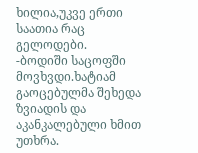ხილია,უკვე ერთი საათია რაც გელოდები.
-ბოდიში საცოფში მოვხვდი.ხატიამ გაოცებულმა შეხედა ზვიადის და აკანკალებული ხმით უთხრა.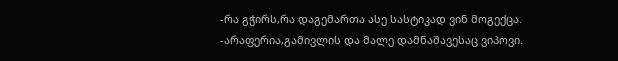-რა გჭირს,რა დაგემართა ასე სასტიკად ვინ მოგექცა.
-არაფერია,გამივლის და მალე დამნაშავესაც ვიპოვი.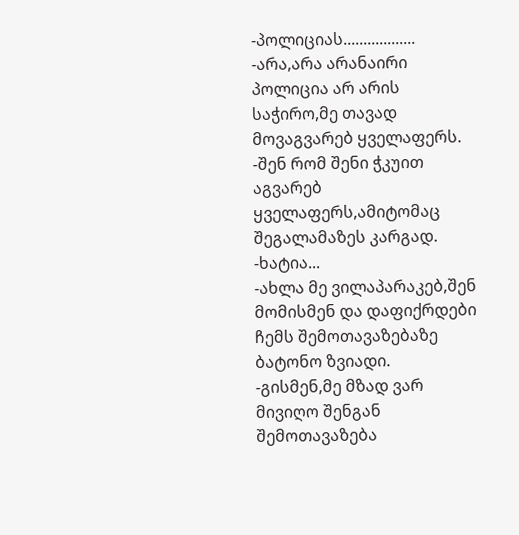-პოლიციას..................
-არა,არა არანაირი პოლიცია არ არის საჭირო,მე თავად მოვაგვარებ ყველაფერს.
-შენ რომ შენი ჭკუით აგვარებ ყველაფერს,ამიტომაც შეგალამაზეს კარგად.
-ხატია...
-ახლა მე ვილაპარაკებ,შენ მომისმენ და დაფიქრდები ჩემს შემოთავაზებაზე ბატონო ზვიადი.
-გისმენ,მე მზად ვარ მივიღო შენგან შემოთავაზება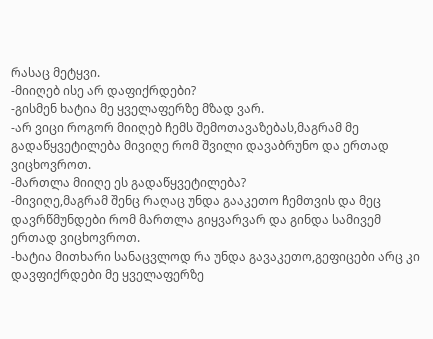რასაც მეტყვი.
-მიიღებ ისე არ დაფიქრდები?
-გისმენ ხატია მე ყველაფერზე მზად ვარ.
-არ ვიცი როგორ მიიღებ ჩემს შემოთავაზებას,მაგრამ მე გადაწყვეტილება მივიღე რომ შვილი დავაბრუნო და ერთად ვიცხოვროთ.
-მართლა მიიღე ეს გადაწყვეტილება?
-მივიღე,მაგრამ შენც რაღაც უნდა გააკეთო ჩემთვის და მეც დავრწმუნდები რომ მართლა გიყვარვარ და გინდა სამივემ ერთად ვიცხოვროთ.
-ხატია მითხარი სანაცვლოდ რა უნდა გავაკეთო,გეფიცები არც კი დავფიქრდები მე ყველაფერზე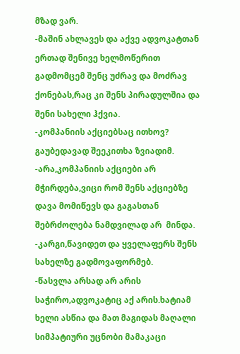მზად ვარ.
-მაშინ ახლავეს და აქვე ადვოკატთან ერთად შენივე ხელმოწერით გადმომცემ შენც უძრავ და მოძრავ ქონებას,რაც კი შენს პირადულშია და შენი სახელი ჰქვია.
-კომპანიის აქციებსაც ითხოვ? გაუბედავად შეეკითხა ზვიადიმ.
-არა,კომპანიის აქციები არ მჭირდება,ვიცი რომ შენს აქციებზე დავა მომიწევს და გაგასთან შებრძოლება ნამდვილად არ  მინდა.
-კარგი,წავიდეთ და ყველაფერს შენს სახელზე გადმოვაფორმებ.
-წასვლა არსად არ არის საჭირო,ადვოკატიც აქ არის.ხატიამ ხელი ასწია და მათ მაგიდას მაღალი სიმპატიური უცნობი მამაკაცი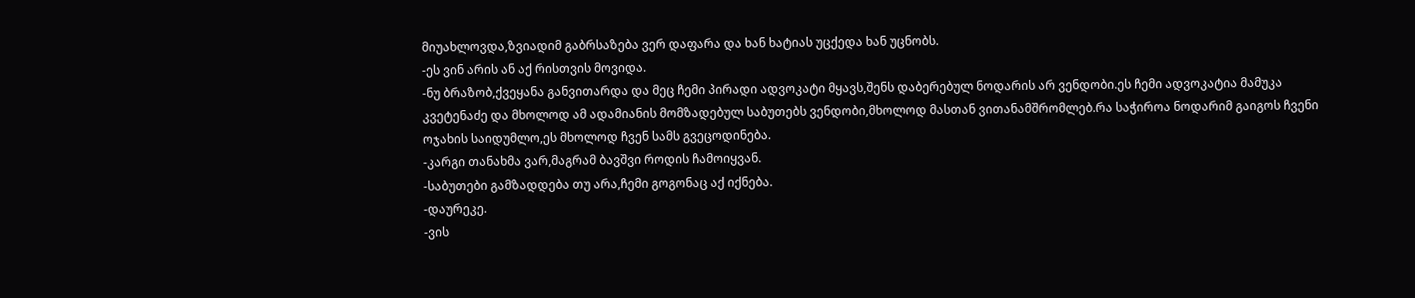მიუახლოვდა,ზვიადიმ გაბრსაზება ვერ დაფარა და ხან ხატიას უცქედა ხან უცნობს.
-ეს ვინ არის ან აქ რისთვის მოვიდა.
-ნუ ბრაზობ,ქვეყანა განვითარდა და მეც ჩემი პირადი ადვოკატი მყავს,შენს დაბერებულ ნოდარის არ ვენდობი.ეს ჩემი ადვოკატია მამუკა  კვეტენაძე და მხოლოდ ამ ადამიანის მომზადებულ საბუთებს ვენდობი,მხოლოდ მასთან ვითანამშრომლებ.რა საჭიროა ნოდარიმ გაიგოს ჩვენი ოჯახის საიდუმლო,ეს მხოლოდ ჩვენ სამს გვეცოდინება.
-კარგი თანახმა ვარ,მაგრამ ბავშვი როდის ჩამოიყვან.
-საბუთები გამზადდება თუ არა,ჩემი გოგონაც აქ იქნება.
-დაურეკე.
-ვის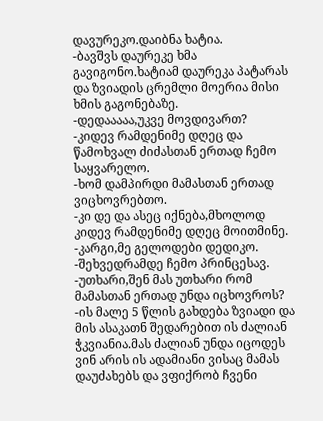დავურეკო.დაიბნა ხატია.
-ბავშვს დაურეკე ხმა გავიგონო.ხატიამ დაურეკა პატარას და ზვიადის ცრემლი მოერია მისი ხმის გაგონებაზე.
-დედააააა,უკვე მოვდივართ?
-კიდევ რამდენიმე დღეც და წამოხვალ ძიძასთან ერთად ჩემო საყვარელო.
-ხომ დამპირდი მამასთან ერთად ვიცხოვრებთო.
-კი დე და ასეც იქნება,მხოლოდ კიდევ რამდენიმე დღეც მოითმინე.
-კარგი,მე გელოდები დედიკო.
-შეხვედრამდე ჩემო პრინცესავ.
-უთხარი,შენ მას უთხარი რომ მამასთან ერთად უნდა იცხოვროს?
-ის მალე 5 წლის გახდება ზვიადი და მის ასაკათნ შედარებით ის ძალიან ჭკვიანია.მას ძალიან უნდა იცოდეს ვინ არის ის ადამიანი ვისაც მამას დაუძახებს და ვფიქრობ ჩვენი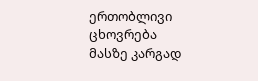ერთობლივი ცხოვრება მასზე კარგად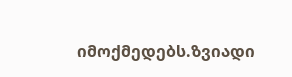იმოქმედებს.ზვიადი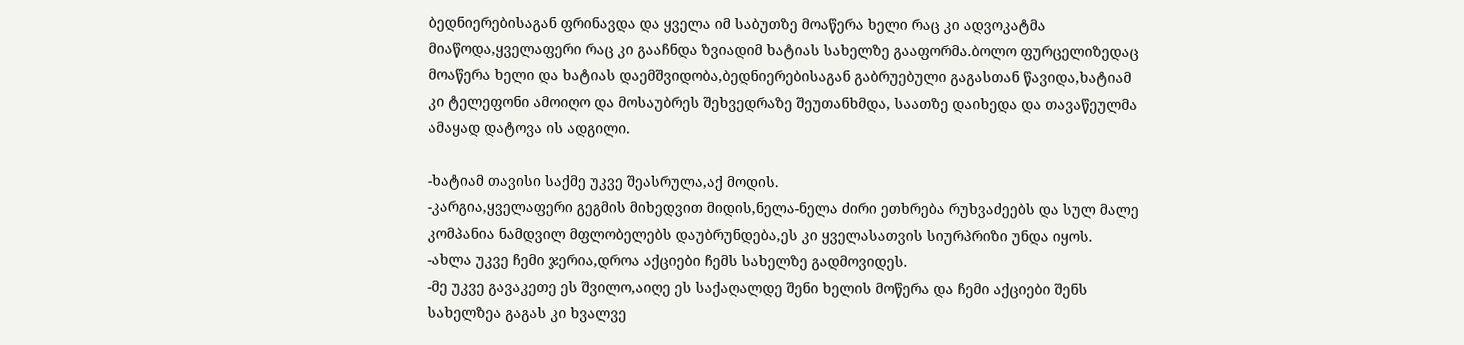ბედნიერებისაგან ფრინავდა და ყველა იმ საბუთზე მოაწერა ხელი რაც კი ადვოკატმა მიაწოდა,ყველაფერი რაც კი გააჩნდა ზვიადიმ ხატიას სახელზე გააფორმა.ბოლო ფურცელიზედაც მოაწერა ხელი და ხატიას დაემშვიდობა,ბედნიერებისაგან გაბრუებული გაგასთან წავიდა,ხატიამ კი ტელეფონი ამოიღო და მოსაუბრეს შეხვედრაზე შეუთანხმდა, საათზე დაიხედა და თავაწეულმა ამაყად დატოვა ის ადგილი.

-ხატიამ თავისი საქმე უკვე შეასრულა,აქ მოდის.
-კარგია,ყველაფერი გეგმის მიხედვით მიდის,ნელა-ნელა ძირი ეთხრება რუხვაძეებს და სულ მალე კომპანია ნამდვილ მფლობელებს დაუბრუნდება,ეს კი ყველასათვის სიურპრიზი უნდა იყოს.
-ახლა უკვე ჩემი ჯერია,დროა აქციები ჩემს სახელზე გადმოვიდეს.
-მე უკვე გავაკეთე ეს შვილო,აიღე ეს საქაღალდე შენი ხელის მოწერა და ჩემი აქციები შენს სახელზეა გაგას კი ხვალვე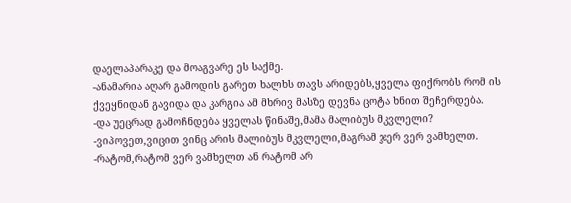დაელაპარაკე და მოაგვარე ეს საქმე.
-ანამარია აღარ გამოდის გარეთ ხალხს თავს არიდებს,ყველა ფიქრობს რომ ის ქვეყნიდან გავიდა და კარგია ამ მხრივ მასზე დევნა ცოტა ხნით შეჩერდება.
-და უეცრად გამოჩნდება ყველას წინაშე,მამა მალიბუს მკვლელი?
-ვიპოვეთ,ვიცით ვინც არის მალიბუს მკვლელი,მაგრამ ჯერ ვერ ვამხელთ.
-რატომ,რატომ ვერ ვამხელთ ან რატომ არ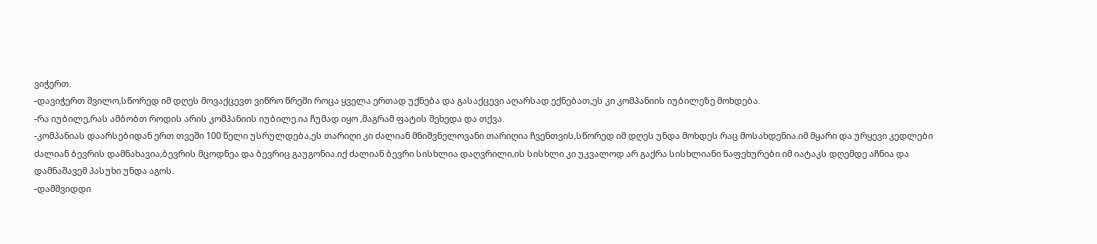ვიჭერთ.
-დავიჭერთ შვილო,სწორედ იმ დღეს მოვაქცევთ ვიწრო წრეში როცა ყველა ერთად უქნება და გასაქცევი აღარსად ექნებათ,ეს კი კომპანიის იუბილეზე მოხდება.
-რა იუბილე,რას ამბობთ როდის არის კომპანიის იუბილე.ია ჩუმად იყო ,მაგრამ ფატის შეხედა და თქვა.
-კომპანიას დაარსებიდან ერთ თვეში 100 წელი უსრულდება,ეს თარიღი კი ძალიან მნიშვნელოვანი თარიღია ჩვენთვის,სწორედ იმ დღეს უნდა მოხდეს რაც მოსახდენია.იმ მყარი და ურყევი კედლები ძალიან ბევრის დამნახავია,ბევრის მცოდნეა და ბევრიც გაუგონია.იქ ძალიან ბევრი სისხლია დაღვრილი,ის სისხლი კი უკვალოდ არ გაქრა სისხლიანი ნაფეხურები იმ იატაკს დღემდე აჩნია და დამნაშავემ პასუხი უნდა აგოს.
-დამშვიდდი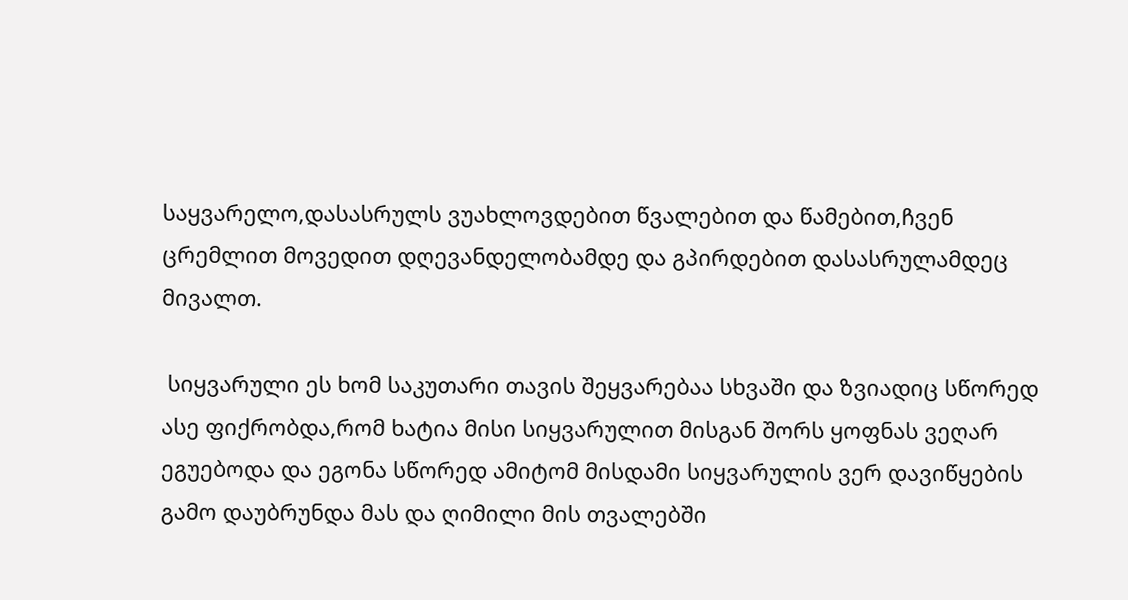საყვარელო,დასასრულს ვუახლოვდებით წვალებით და წამებით,ჩვენ ცრემლით მოვედით დღევანდელობამდე და გპირდებით დასასრულამდეც მივალთ.

 სიყვარული ეს ხომ საკუთარი თავის შეყვარებაა სხვაში და ზვიადიც სწორედ ასე ფიქრობდა,რომ ხატია მისი სიყვარულით მისგან შორს ყოფნას ვეღარ ეგუებოდა და ეგონა სწორედ ამიტომ მისდამი სიყვარულის ვერ დავიწყების გამო დაუბრუნდა მას და ღიმილი მის თვალებში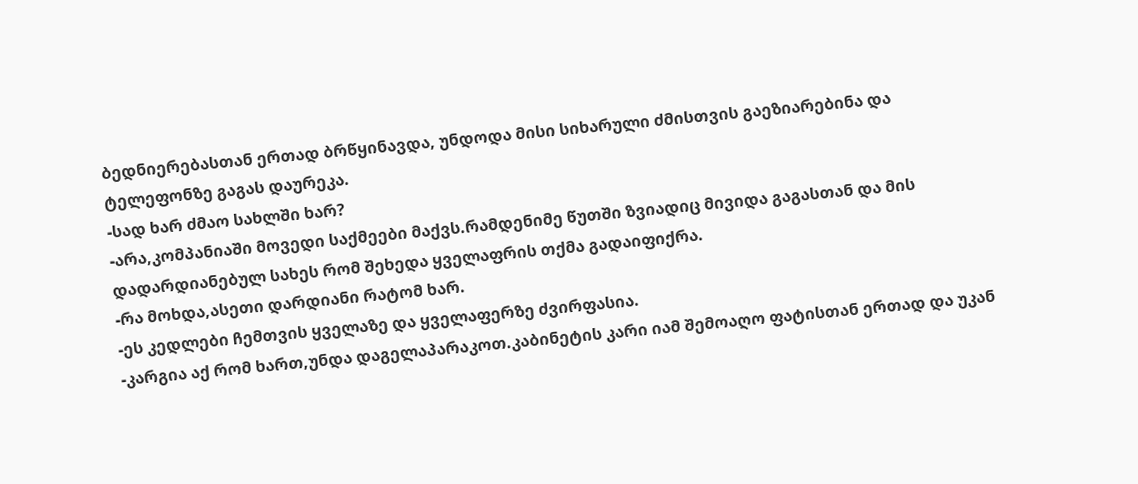ბედნიერებასთან ერთად ბრწყინავდა, უნდოდა მისი სიხარული ძმისთვის გაეზიარებინა და ტელეფონზე გაგას დაურეკა.
-სად ხარ ძმაო სახლში ხარ?
-არა,კომპანიაში მოვედი საქმეები მაქვს.რამდენიმე წუთში ზვიადიც მივიდა გაგასთან და მის დადარდიანებულ სახეს რომ შეხედა ყველაფრის თქმა გადაიფიქრა.
-რა მოხდა,ასეთი დარდიანი რატომ ხარ.
-ეს კედლები ჩემთვის ყველაზე და ყველაფერზე ძვირფასია.
-კარგია აქ რომ ხართ,უნდა დაგელაპარაკოთ.კაბინეტის კარი იამ შემოაღო ფატისთან ერთად და უკან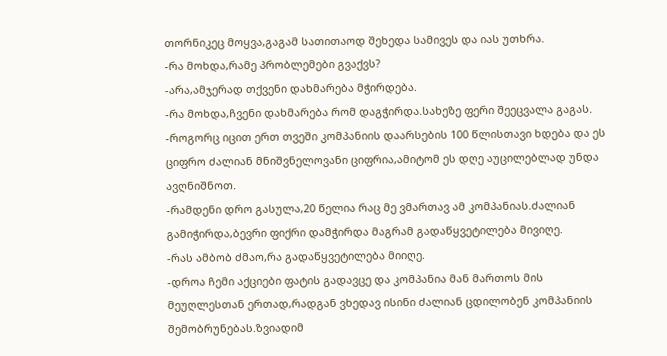თორნიკეც მოყვა,გაგამ სათითაოდ შეხედა სამივეს და იას უთხრა.
-რა მოხდა,რამე პრობლემები გვაქვს?
-არა,ამჯერად თქვენი დახმარება მჭირდება.
-რა მოხდა,ჩვენი დახმარება რომ დაგჭირდა.სახეზე ფერი შეეცვალა გაგას.
-როგორც იცით ერთ თვეში კომპანიის დაარსების 100 წლისთავი ხდება და ეს ციფრო ძალიან მნიშვნელოვანი ციფრია,ამიტომ ეს დღე აუცილებლად უნდა ავღნიშნოთ.
-რამდენი დრო გასულა,20 წელია რაც მე ვმართავ ამ კომპანიას.ძალიან გამიჭირდა,ბევრი ფიქრი დამჭირდა მაგრამ გადაწყვეტილება მივიღე.
-რას ამბობ ძმაო,რა გადაწყვეტილება მიიღე.
-დროა ჩემი აქციები ფატის გადავცე და კომპანია მან მართოს მის მეუღლესთან ერთად,რადგან ვხედავ ისინი ძალიან ცდილობენ კომპანიის შემობრუნებას.ზვიადიმ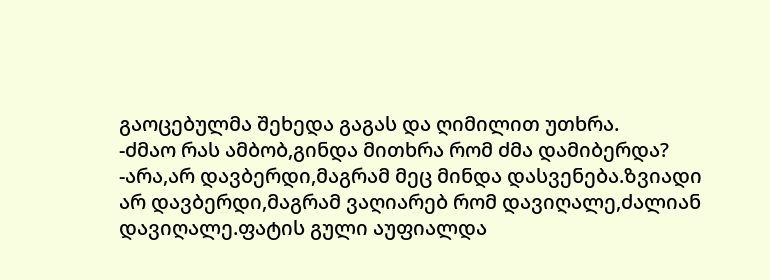გაოცებულმა შეხედა გაგას და ღიმილით უთხრა.
-ძმაო რას ამბობ,გინდა მითხრა რომ ძმა დამიბერდა?
-არა,არ დავბერდი,მაგრამ მეც მინდა დასვენება.ზვიადი არ დავბერდი,მაგრამ ვაღიარებ რომ დავიღალე,ძალიან დავიღალე.ფატის გული აუფიალდა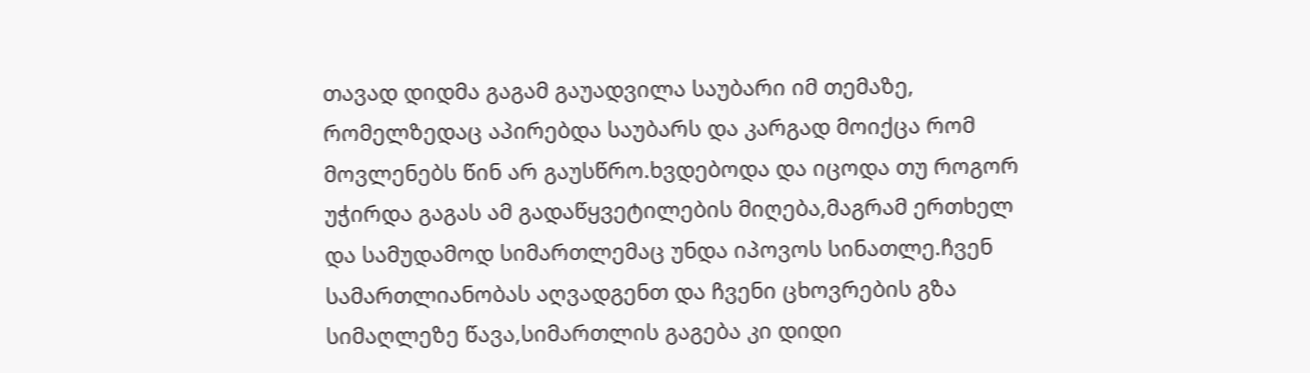თავად დიდმა გაგამ გაუადვილა საუბარი იმ თემაზე, რომელზედაც აპირებდა საუბარს და კარგად მოიქცა რომ მოვლენებს წინ არ გაუსწრო.ხვდებოდა და იცოდა თუ როგორ უჭირდა გაგას ამ გადაწყვეტილების მიღება,მაგრამ ერთხელ და სამუდამოდ სიმართლემაც უნდა იპოვოს სინათლე.ჩვენ სამართლიანობას აღვადგენთ და ჩვენი ცხოვრების გზა სიმაღლეზე წავა,სიმართლის გაგება კი დიდი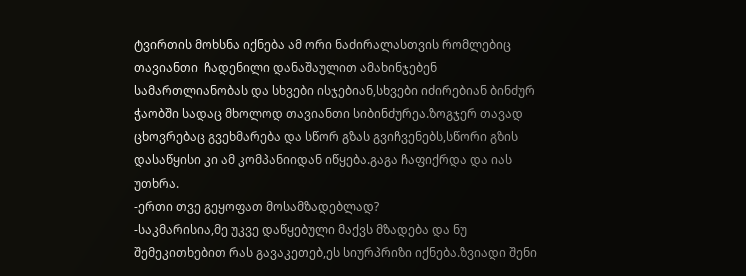ტვირთის მოხსნა იქნება ამ ორი ნაძირალასთვის რომლებიც თავიანთი  ჩადენილი დანაშაულით ამახინჯებენ სამართლიანობას და სხვები ისჯებიან,სხვები იძირებიან ბინძურ ჭაობში სადაც მხოლოდ თავიანთი სიბინძურეა.ზოგჯერ თავად ცხოვრებაც გვეხმარება და სწორ გზას გვიჩვენებს,სწორი გზის დასაწყისი კი ამ კომპანიიდან იწყება.გაგა ჩაფიქრდა და იას უთხრა.
-ერთი თვე გეყოფათ მოსამზადებლად?
-საკმარისია,მე უკვე დაწყებული მაქვს მზადება და ნუ შემეკითხებით რას გავაკეთებ,ეს სიურპრიზი იქნება.ზვიადი შენი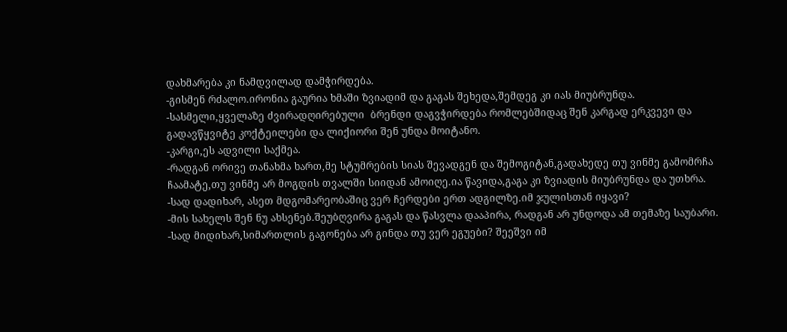დახმარება კი ნამდვილად დამჭირდება.
-გისმენ რძალო.ირონია გაურია ხმაში ზვიადიმ და გაგას შეხედა,შემდეგ კი იას მიუბრუნდა.
-სასმელი,ყველაზე ძვირადღირებული  ბრენდი დაგვჭირდება რომლებშიდაც შენ კარგად ერკვევი და გადავწყვიტე კოქტეილები და ლიქიორი შენ უნდა მოიტანო.
-კარგი,ეს ადვილი საქმეა.
-რადგან ორივე თანახმა ხართ,მე სტუმრების სიას შევადგენ და შემოგიტან,გადახედე თუ ვინმე გამომრჩა ჩაამატე,თუ ვინმე არ მოგდის თვალში სიიდან ამოიღე.ია წავიდა,გაგა კი ზვიადის მიუბრუნდა და უთხრა.
-სად დადიხარ, ასეთ მდგომარეობაშიც ვერ ჩერდები ერთ ადგილზე.იმ ჯულისთან იყავი?
-მის სახელს შენ ნუ ახსენებ.შეუბღვირა გაგას და წასვლა დააპირა, რადგან არ უნდოდა ამ თემაზე საუბარი.
-სად მიდიხარ,სიმართლის გაგონება არ გინდა თუ ვერ ეგუები? შეეშვი იმ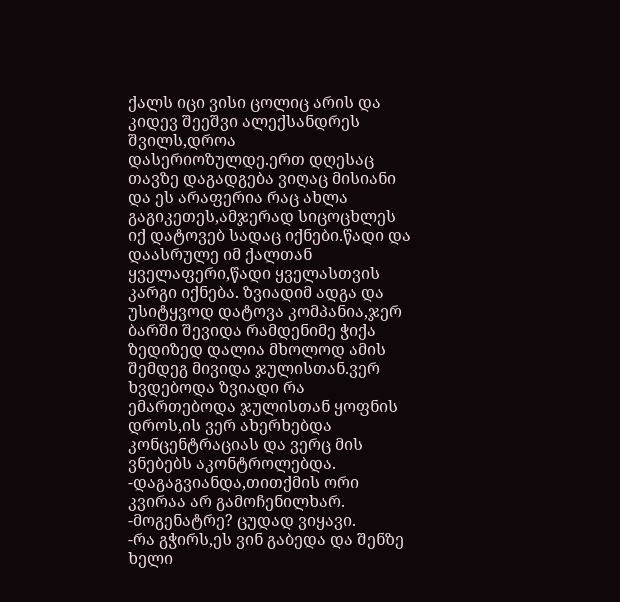ქალს იცი ვისი ცოლიც არის და კიდევ შეეშვი ალექსანდრეს შვილს,დროა დასერიოზულდე.ერთ დღესაც თავზე დაგადგება ვიღაც მისიანი და ეს არაფერია რაც ახლა გაგიკეთეს,ამჯერად სიცოცხლეს იქ დატოვებ სადაც იქნები.წადი და დაასრულე იმ ქალთან ყველაფერი,წადი ყველასთვის კარგი იქნება. ზვიადიმ ადგა და უსიტყვოდ დატოვა კომპანია,ჯერ ბარში შევიდა რამდენიმე ჭიქა ზედიზედ დალია მხოლოდ ამის შემდეგ მივიდა ჯულისთან.ვერ ხვდებოდა ზვიადი რა ემართებოდა ჯულისთან ყოფნის დროს,ის ვერ ახერხებდა კონცენტრაციას და ვერც მის ვნებებს აკონტროლებდა.
-დაგაგვიანდა,თითქმის ორი კვირაა არ გამოჩენილხარ.
-მოგენატრე? ცუდად ვიყავი.
-რა გჭირს,ეს ვინ გაბედა და შენზე ხელი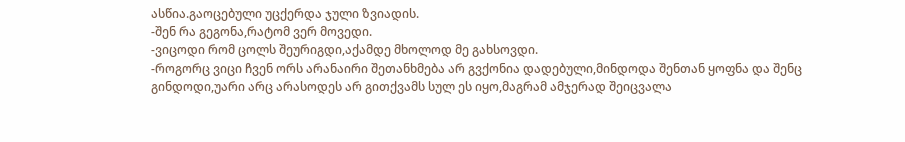ასწია.გაოცებული უცქერდა ჯული ზვიადის.
-შენ რა გეგონა,რატომ ვერ მოვედი.
-ვიცოდი რომ ცოლს შეურიგდი,აქამდე მხოლოდ მე გახსოვდი.
-როგორც ვიცი ჩვენ ორს არანაირი შეთანხმება არ გვქონია დადებული,მინდოდა შენთან ყოფნა და შენც გინდოდი,უარი არც არასოდეს არ გითქვამს სულ ეს იყო,მაგრამ ამჯერად შეიცვალა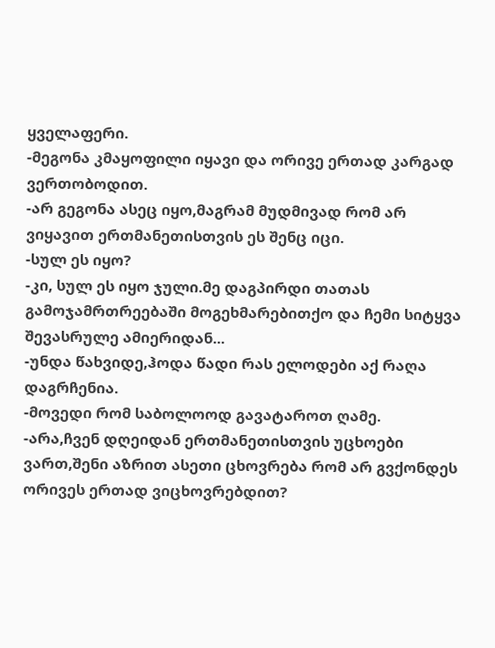ყველაფერი.
-მეგონა კმაყოფილი იყავი და ორივე ერთად კარგად ვერთობოდით.
-არ გეგონა ასეც იყო,მაგრამ მუდმივად რომ არ ვიყავით ერთმანეთისთვის ეს შენც იცი.
-სულ ეს იყო?
-კი, სულ ეს იყო ჯული.მე დაგპირდი თათას გამოჯამრთრეებაში მოგეხმარებითქო და ჩემი სიტყვა შევასრულე ამიერიდან...
-უნდა წახვიდე,ჰოდა წადი რას ელოდები აქ რაღა დაგრჩენია.
-მოვედი რომ საბოლოოდ გავატაროთ ღამე.
-არა,ჩვენ დღეიდან ერთმანეთისთვის უცხოები ვართ,შენი აზრით ასეთი ცხოვრება რომ არ გვქონდეს ორივეს ერთად ვიცხოვრებდით?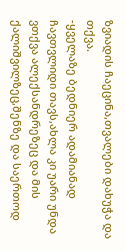ზვიადის ჩაეცინა,თვალები დახუჭა და თქვა.
-ყველაზე ბედნიერ ადამიანად ჩავთვლიდი თავს,ახლა კი უარი უნდა ვთქვა ალექსანდრეზეც და მის ქალიშვილზეც,შენზე და საერთოდ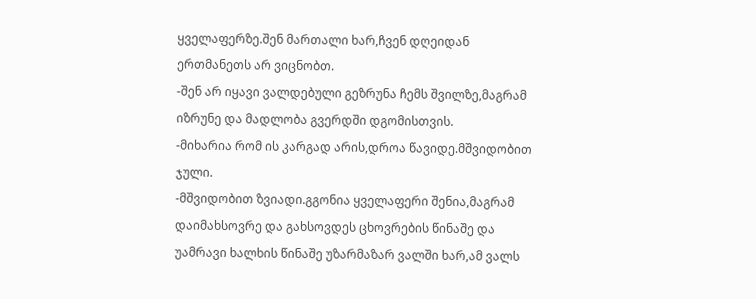ყველაფერზე.შენ მართალი ხარ,ჩვენ დღეიდან ერთმანეთს არ ვიცნობთ.
-შენ არ იყავი ვალდებული გეზრუნა ჩემს შვილზე,მაგრამ იზრუნე და მადლობა გვერდში დგომისთვის.
-მიხარია რომ ის კარგად არის,დროა წავიდე.მშვიდობით ჯული.
-მშვიდობით ზვიადი.გგონია ყველაფერი შენია,მაგრამ დაიმახსოვრე და გახსოვდეს ცხოვრების წინაშე და უამრავი ხალხის წინაშე უზარმაზარ ვალში ხარ,ამ ვალს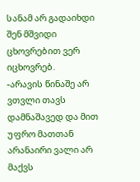სანამ არ გადაიხდი შენ მშვიდი ცხოვრებით ვერ იცხოვრებ.
-არავის წინაშე არ ვთვლი თავს დამნაშავედ და მით უფრო მათთან არანაირი ვალი არ მაქვს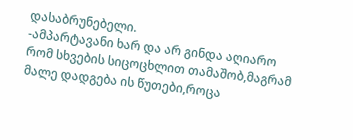დასაბრუნებელი.
-ამპარტავანი ხარ და არ გინდა აღიარო რომ სხვების სიცოცხლით თამაშობ,მაგრამ მალე დადგება ის წუთები,როცა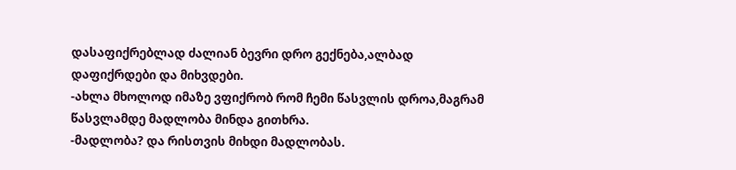დასაფიქრებლად ძალიან ბევრი დრო გექნება,ალბად დაფიქრდები და მიხვდები.
-ახლა მხოლოდ იმაზე ვფიქრობ რომ ჩემი წასვლის დროა,მაგრამ წასვლამდე მადლობა მინდა გითხრა.
-მადლობა? და რისთვის მიხდი მადლობას.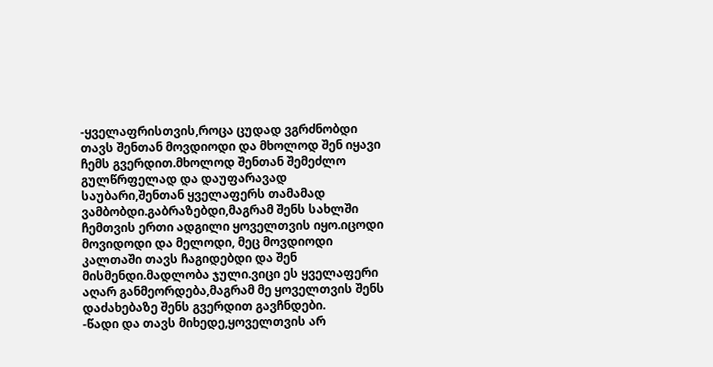-ყველაფრისთვის,როცა ცუდად ვგრძნობდი თავს შენთან მოვდიოდი და მხოლოდ შენ იყავი ჩემს გვერდით.მხოლოდ შენთან შემეძლო გულწრფელად და დაუფარავად საუბარი,შენთან ყველაფერს თამამად ვამბობდი.გაბრაზებდი,მაგრამ შენს სახლში ჩემთვის ერთი ადგილი ყოველთვის იყო.იცოდი მოვიდოდი და მელოდი, მეც მოვდიოდი კალთაში თავს ჩაგიდებდი და შენ მისმენდი.მადლობა ჯული.ვიცი ეს ყველაფერი აღარ განმეორდება,მაგრამ მე ყოველთვის შენს დაძახებაზე შენს გვერდით გავჩნდები.
-წადი და თავს მიხედე,ყოველთვის არ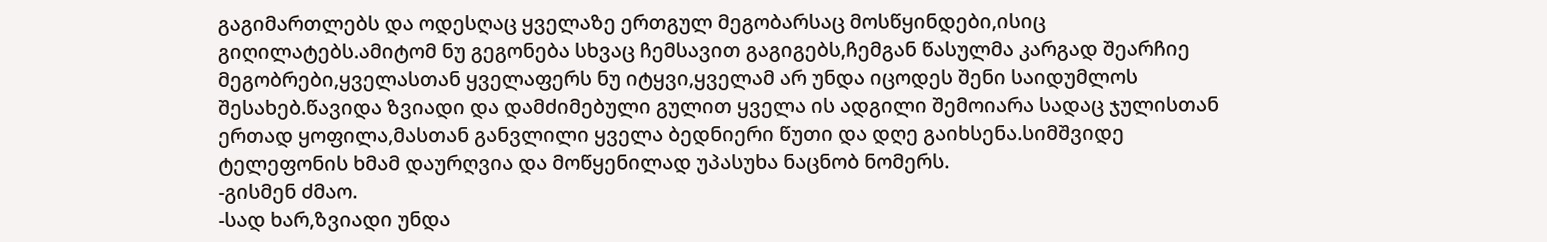გაგიმართლებს და ოდესღაც ყველაზე ერთგულ მეგობარსაც მოსწყინდები,ისიც გიღილატებს.ამიტომ ნუ გეგონება სხვაც ჩემსავით გაგიგებს,ჩემგან წასულმა კარგად შეარჩიე მეგობრები,ყველასთან ყველაფერს ნუ იტყვი,ყველამ არ უნდა იცოდეს შენი საიდუმლოს შესახებ.წავიდა ზვიადი და დამძიმებული გულით ყველა ის ადგილი შემოიარა სადაც ჯულისთან ერთად ყოფილა,მასთან განვლილი ყველა ბედნიერი წუთი და დღე გაიხსენა.სიმშვიდე ტელეფონის ხმამ დაურღვია და მოწყენილად უპასუხა ნაცნობ ნომერს.
-გისმენ ძმაო.
-სად ხარ,ზვიადი უნდა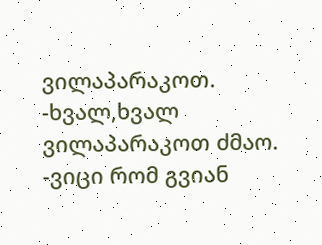ვილაპარაკოთ.
-ხვალ,ხვალ ვილაპარაკოთ ძმაო.
-ვიცი რომ გვიან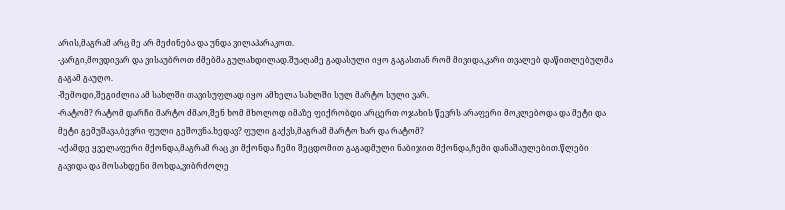არის,მაგრამ არც მე არ მეძინება და უნდა ვილაპარაკოთ.
-კარგი,მოვდივარ და ვისაუბროთ ძმებმა გულახდილად.შუაღამე გადასული იყო გაგასთან რომ მივიდა,კარი თვალებ დაწითლებულმა გაგამ გაუღო.
-შემოდი,შეგიძლია ამ სახლში თავისუფლად იყო ამხელა სახლში სულ მარტო სული ვარ.
-რატომ? რატომ დარჩი მარტო ძმაო,შენ ხომ მხოლოდ იმაზე ფიქრობდი არცერთ ოჯახის წევრს არაფერი მოკლებოდა და მეტი და მეტი გემუშავა,ბევრი ფული გეშოვნა.ხედავ? ფული გაქვს,მაგრამ მარტო ხარ და რატომ?
-აქამდე ყველაფერი მქონდა,მაგრამ რაც კი მქონდა ჩემი შეცდომით გაგადმული ნაბიჯით მქონდა,ჩემი დანაშაულებით.წლები გავიდა და მოსახდენი მოხდა,ვიბრძოლე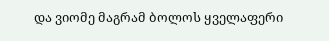და ვიომე მაგრამ ბოლოს ყველაფერი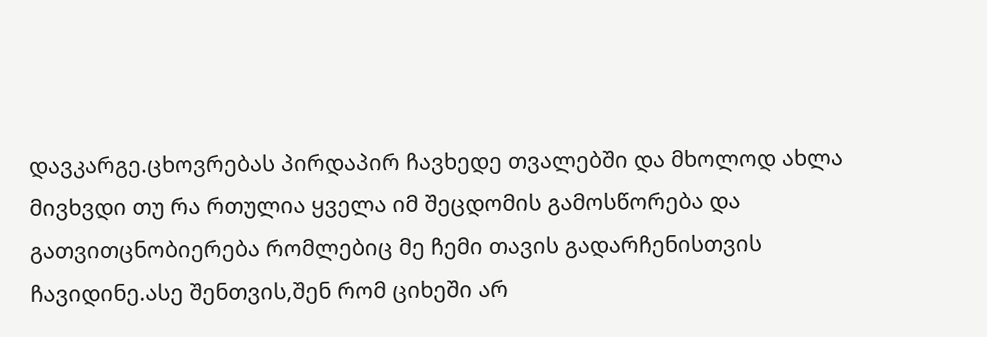დავკარგე.ცხოვრებას პირდაპირ ჩავხედე თვალებში და მხოლოდ ახლა მივხვდი თუ რა რთულია ყველა იმ შეცდომის გამოსწორება და გათვითცნობიერება რომლებიც მე ჩემი თავის გადარჩენისთვის ჩავიდინე.ასე შენთვის,შენ რომ ციხეში არ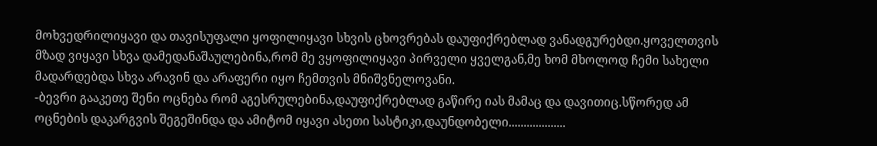მოხვედრილიყავი და თავისუფალი ყოფილიყავი სხვის ცხოვრებას დაუფიქრებლად ვანადგურებდი.ყოველთვის მზად ვიყავი სხვა დამედანაშაულებინა,რომ მე ვყოფილიყავი პირველი ყველგან,მე ხომ მხოლოდ ჩემი სახელი მადარდებდა სხვა არავინ და არაფერი იყო ჩემთვის მნიშვნელოვანი.
-ბევრი გააკეთე შენი ოცნება რომ აგესრულებინა,დაუფიქრებლად გაწირე იას მამაც და დავითიც.სწორედ ამ ოცნების დაკარგვის შეგეშინდა და ამიტომ იყავი ასეთი სასტიკი,დაუნდობელი...................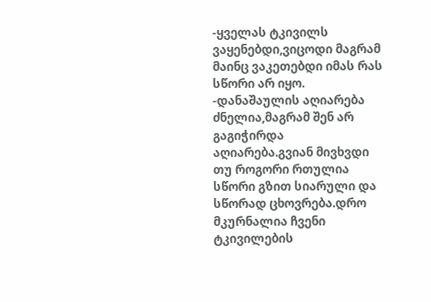-ყველას ტკივილს ვაყენებდი,ვიცოდი მაგრამ მაინც ვაკეთებდი იმას რას სწორი არ იყო.
-დანაშაულის აღიარება ძნელია,მაგრამ შენ არ გაგიჭირდა აღიარება.გვიან მივხვდი თუ როგორი რთულია სწორი გზით სიარული და სწორად ცხოვრება.დრო მკურნალია ჩვენი ტკივილების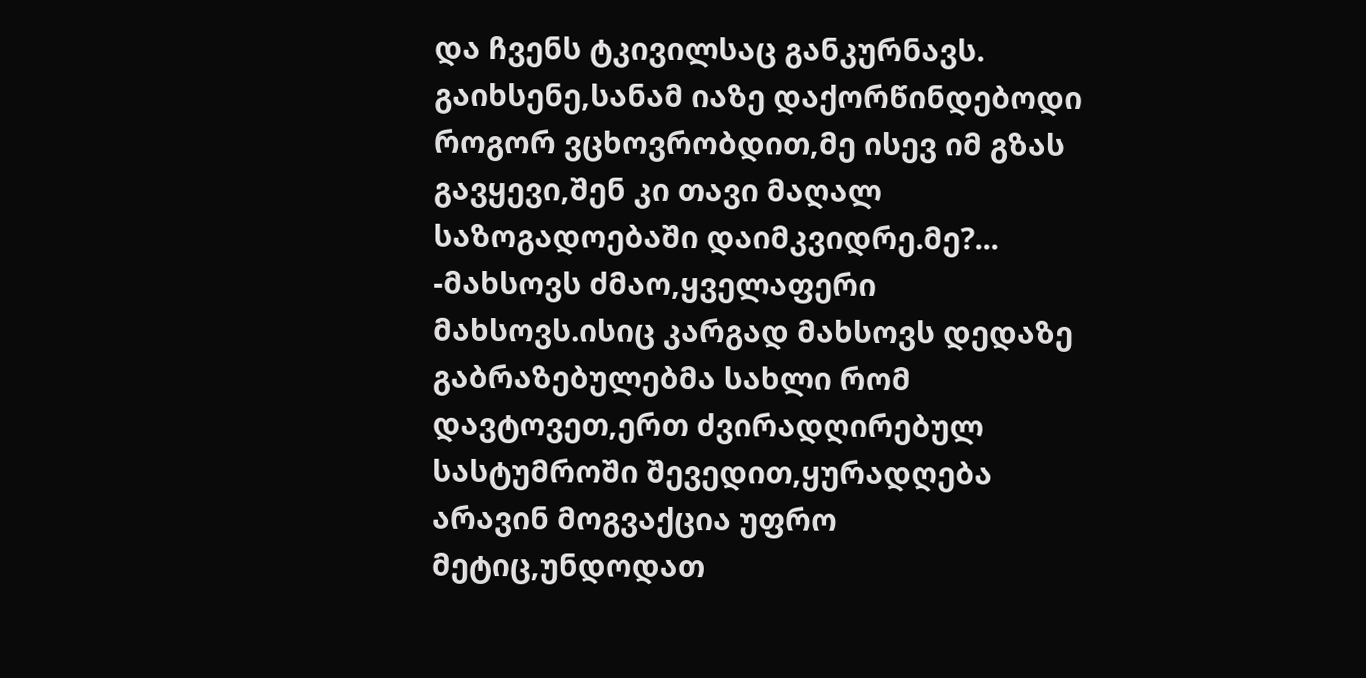და ჩვენს ტკივილსაც განკურნავს. გაიხსენე,სანამ იაზე დაქორწინდებოდი როგორ ვცხოვრობდით,მე ისევ იმ გზას გავყევი,შენ კი თავი მაღალ საზოგადოებაში დაიმკვიდრე.მე?...
-მახსოვს ძმაო,ყველაფერი მახსოვს.ისიც კარგად მახსოვს დედაზე გაბრაზებულებმა სახლი რომ დავტოვეთ,ერთ ძვირადღირებულ სასტუმროში შევედით,ყურადღება არავინ მოგვაქცია უფრო მეტიც,უნდოდათ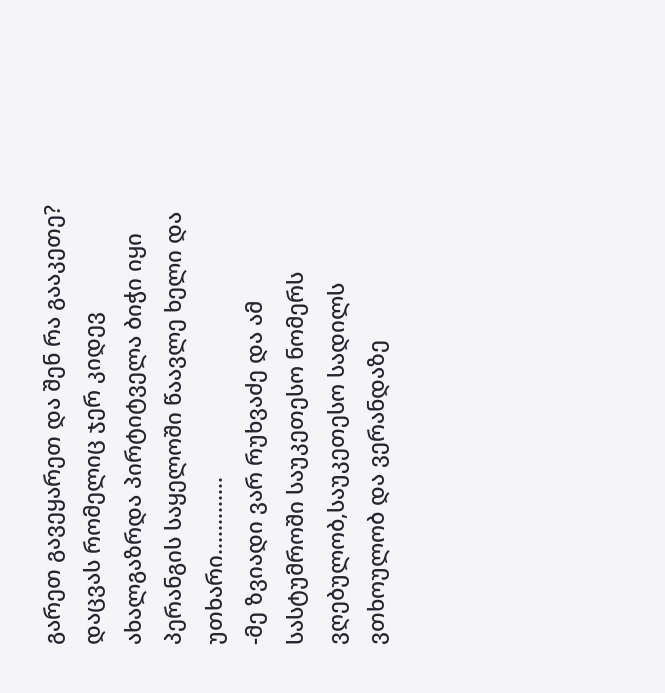გარეთ გავეყარეთ და შენ რა გააკეთე? დაცვას რომელიც ჯერ კიდევ ახალგაზრდა პირტიტველა ბიჭი იყი პერანგის საყელოში წაავლე ხელი და უთხარი.............
-მე ზვიადი ვარ რუხვაძე და ამ სასტუმროში საუკეთესო ნომერს ვღებულობ,საუკეთესო სადილს ვთხოულობ და ვერანდაზე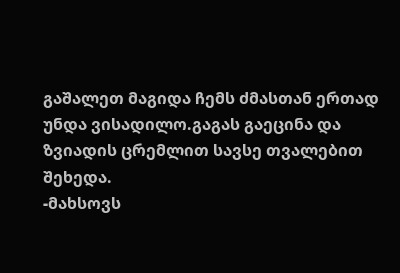გაშალეთ მაგიდა ჩემს ძმასთან ერთად უნდა ვისადილო.გაგას გაეცინა და ზვიადის ცრემლით სავსე თვალებით შეხედა.
-მახსოვს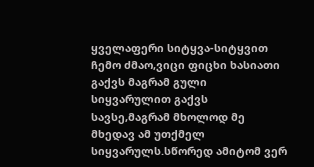ყველაფერი სიტყვა-სიტყვით ჩემო ძმაო,ვიცი ფიცხი ხასიათი გაქვს მაგრამ გული სიყვარულით გაქვს სავსე,მაგრამ მხოლოდ მე მხედავ ამ უთქმელ სიყვარულს.სწორედ ამიტომ ვერ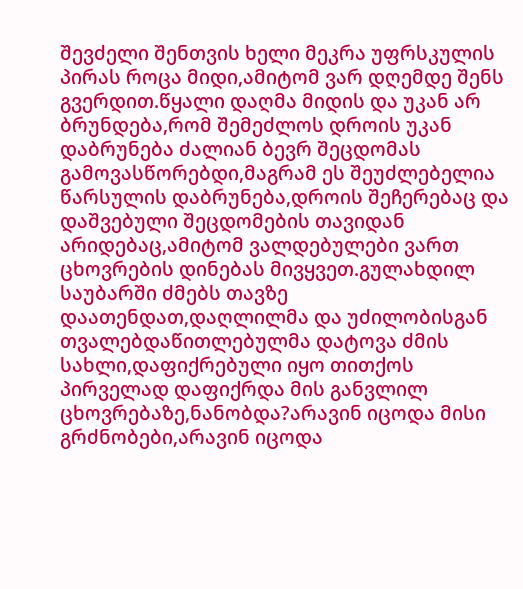შევძელი შენთვის ხელი მეკრა უფრსკულის პირას როცა მიდი,ამიტომ ვარ დღემდე შენს გვერდით.წყალი დაღმა მიდის და უკან არ ბრუნდება,რომ შემეძლოს დროის უკან დაბრუნება ძალიან ბევრ შეცდომას გამოვასწორებდი,მაგრამ ეს შეუძლებელია წარსულის დაბრუნება,დროის შეჩერებაც და დაშვებული შეცდომების თავიდან არიდებაც,ამიტომ ვალდებულები ვართ ცხოვრების დინებას მივყვეთ.გულახდილ საუბარში ძმებს თავზე დაათენდათ,დაღლილმა და უძილობისგან თვალებდაწითლებულმა დატოვა ძმის სახლი,დაფიქრებული იყო თითქოს პირველად დაფიქრდა მის განვლილ ცხოვრებაზე,ნანობდა?არავინ იცოდა მისი გრძნობები,არავინ იცოდა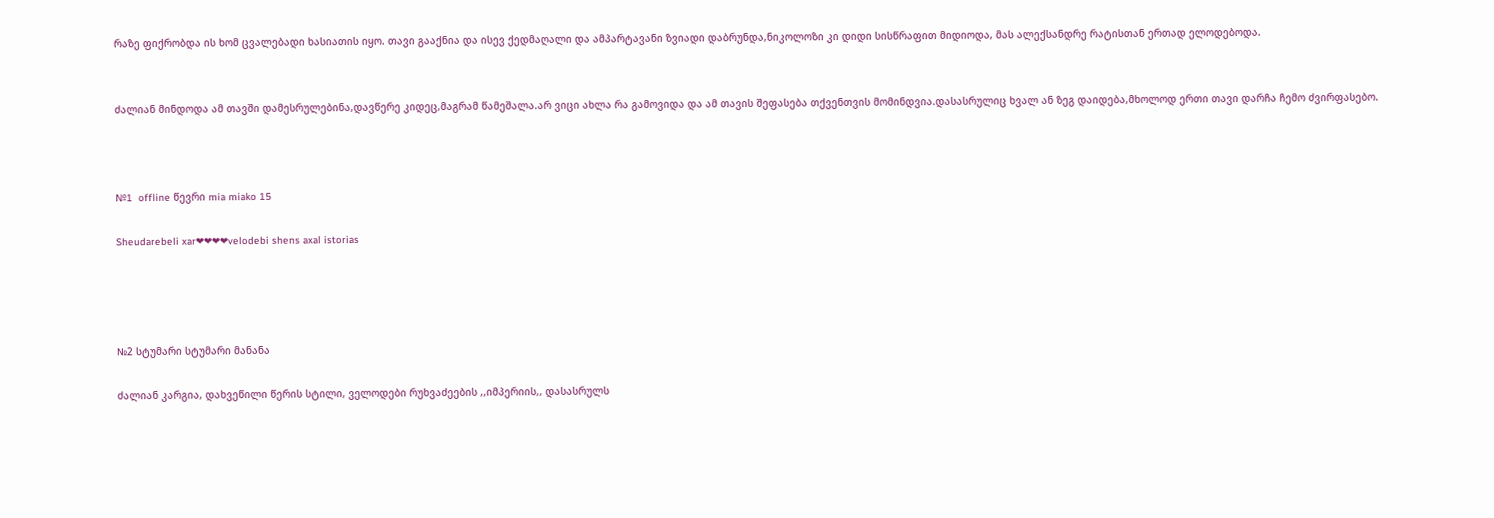რაზე ფიქრობდა ის ხომ ცვალებადი ხასიათის იყო. თავი გააქნია და ისევ ქედმაღალი და ამპარტავანი ზვიადი დაბრუნდა,ნიკოლოზი კი დიდი სისწრაფით მიდიოდა, მას ალექსანდრე რატისთან ერთად ელოდებოდა.


ძალიან მინდოდა ამ თავში დამესრულებინა,დავწერე კიდეც,მაგრამ წამეშალა.არ ვიცი ახლა რა გამოვიდა და ამ თავის შეფასება თქვენთვის მომინდვია.დასასრულიც ხვალ ან ზეგ დაიდება,მხოლოდ ერთი თავი დარჩა ჩემო ძვირფასებო.



№1  offline წევრი mia miako 15

Sheudarebeli xar❤❤❤❤velodebi shens axal istorias




№2 სტუმარი სტუმარი მანანა

ძალიან კარგია, დახვეწილი წერის სტილი, ველოდები რუხვაძეების ,,იმპერიის,, დასასრულს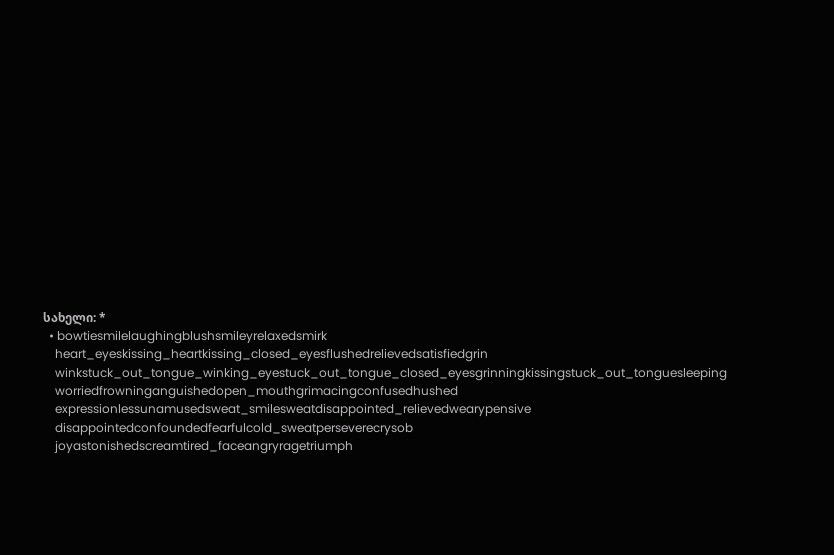სახელი: *
  • bowtiesmilelaughingblushsmileyrelaxedsmirk
    heart_eyeskissing_heartkissing_closed_eyesflushedrelievedsatisfiedgrin
    winkstuck_out_tongue_winking_eyestuck_out_tongue_closed_eyesgrinningkissingstuck_out_tonguesleeping
    worriedfrowninganguishedopen_mouthgrimacingconfusedhushed
    expressionlessunamusedsweat_smilesweatdisappointed_relievedwearypensive
    disappointedconfoundedfearfulcold_sweatperseverecrysob
    joyastonishedscreamtired_faceangryragetriumph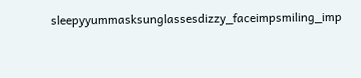sleepyyummasksunglassesdizzy_faceimpsmiling_imp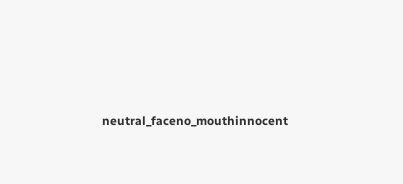neutral_faceno_mouthinnocent